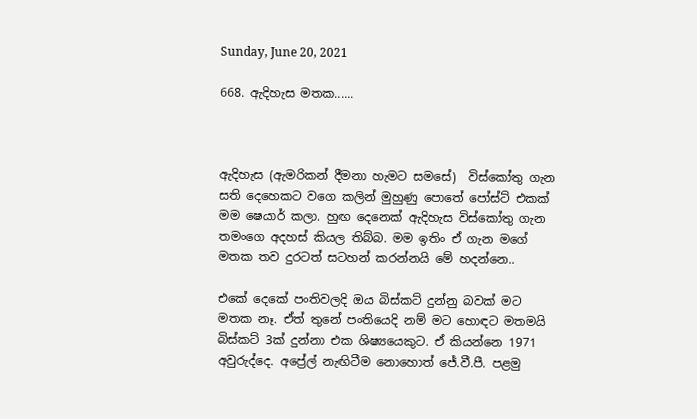Sunday, June 20, 2021

668. ඇදිහැස මතක......



ඇදිහැස (ඇමරිකන් දීමනා හැමට සමසේ)  විස්කෝතු ගැන සති දෙහෙකට වගෙ කලින් මුහුණු පොතේ පෝස්ට් එකක් මම ෂෙයාර් කලා. හුඟ දෙනෙක් ඇදිහැස විස්කෝතු ගැන තමංගෙ අදහස් කියල තිබ්බ. මම ඉතිං ඒ ගැන මගේ මතක තව දුරටත් සටහන් කරන්නයි මේ හදන්නෙ..

එකේ දෙකේ පංතිවලදි ඔය බිස්කට් දුන්නු බවක් මට මතක නෑ. ඒත් තුනේ පංතියෙදි නම් මට හොඳට මතමයි බිස්කට් 3ක් දුන්නා එක ශිෂ්‍යයෙකුට. ඒ කියන්නෙ 1971 අවුරුද්දෙ. අප්‍රේල් නැඟිටීම නොහොත් ජේ.වී.පී. පළමු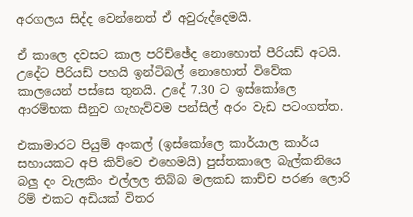අරගලය සිද්ද වෙන්නෙත් ඒ අවුරුද්දෙමයි.

ඒ කාලෙ දවසට කාල පරිච්ඡේද නොහොත් පීරියඩ් අටයි. උදේට පීරියඩ් පහයි ඉන්ටිබල් නොහොත් විවේක කාලයෙන් පස්සෙ තුනයි. උදේ 7.30 ට ඉස්කෝලෙ ආරම්භක සීනුව ගැහැව්වම පන්සිල් අරං වැඩ පටංගත්ත.

එකාමාරට පියුම් අංකල් (ඉස්කෝලෙ කාර්යාල කාර්ය සහායකට අපි කිව්වෙ එහෙමයි) පුස්තකාලෙ බැල්කනියෙ බලු දං වැලකිං එල්ලල තිබ්බ මලකඩ කාච්ච පරණ ලොරි රිම් එකට අඩියක් විතර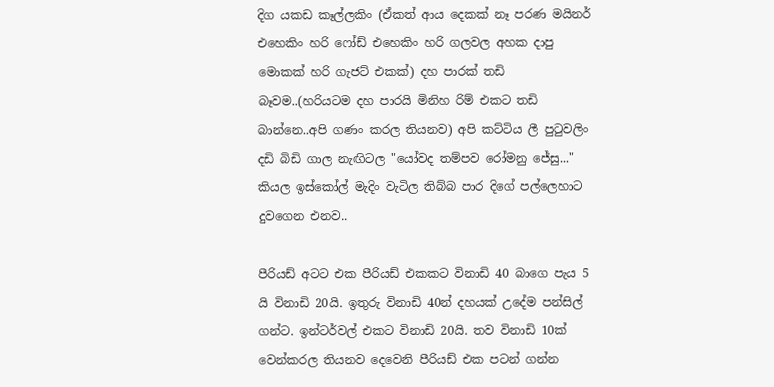දිග යකඩ කෑල්ලකිං (ඒකත් ආය දෙකක් නෑ පරණ මයිනර් එහෙකිං හරි ෆෝඩ් එහෙකිං හරි ගලවල අහක දාපු මොකක් හරි ගැජට් එකක්) දහ පාරක් තඩි බෑවම..(හරියටම දහ පාරයි මිනිහ රිම් එකට තඩි බාන්නෙ..අපි ගණං කරල තියනව) අපි කට්ටිය ලී පුටුවලිං දඩි බිඩි ගාල නැඟිටල "යෝවද තම්පව රෝමනු ජේසු..." කියල ඉස්කෝල් මැදිං වැටිල තිබ්බ පාර දිගේ පල්ලෙහාට දුවගෙන එනව..

පීරියඩ් අටට එක පීරියඩ් එකකට විනාඩි 40 බාගෙ පැය 5 යි විනාඩි 20යි. ඉතුරු විනාඩි 40න් දහයක් උදේම පන්සිල් ගන්ට. ඉන්ටර්වල් එකට විනාඩි 20යි. තව විනාඩි 10ක් වෙන්කරල තියනව දෙවෙනි පීරියඩ් එක පටන් ගන්න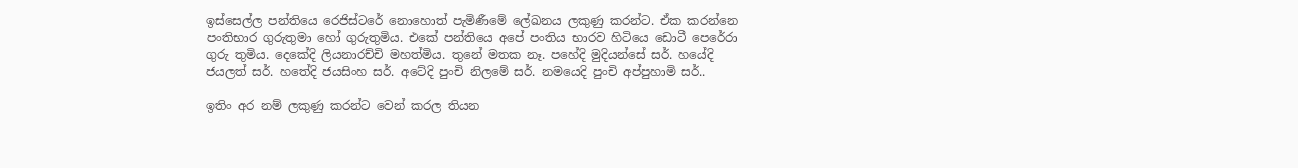ඉස්සෙල්ල පන්තියෙ රෙජිස්ටරේ නොහොත් පැමිණීමේ ලේඛනය ලකුණු කරන්ට. ඒක කරන්නෙ පංතිභාර ගුරුතුමා හෝ ගුරුතුමිය. එකේ පන්තියෙ අපේ පංතිය භාරව හිටියෙ ඩොටී පෙරේරා ගුරු තුමිය. දෙකේදි ලියනාරච්චි මහත්මිය. තුනේ මතක නෑ. පහේදි මුදියන්සේ සර්. හයේදි ජයලත් සර්. හතේදි ජයසිංහ සර්. අටේදි පුංචි නිලමේ සර්. නමයෙදි පුංචි අප්පුහාමි සර්..

ඉතිං අර නම් ලකුණු කරන්ට වෙන් කරල තියන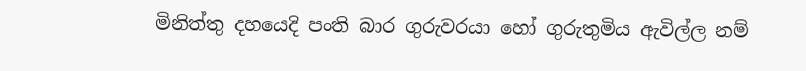මිනිත්තු දහයෙදි පංති බාර ගුරුවරයා හෝ ගුරුතුමිය ඇවිල්ල නම්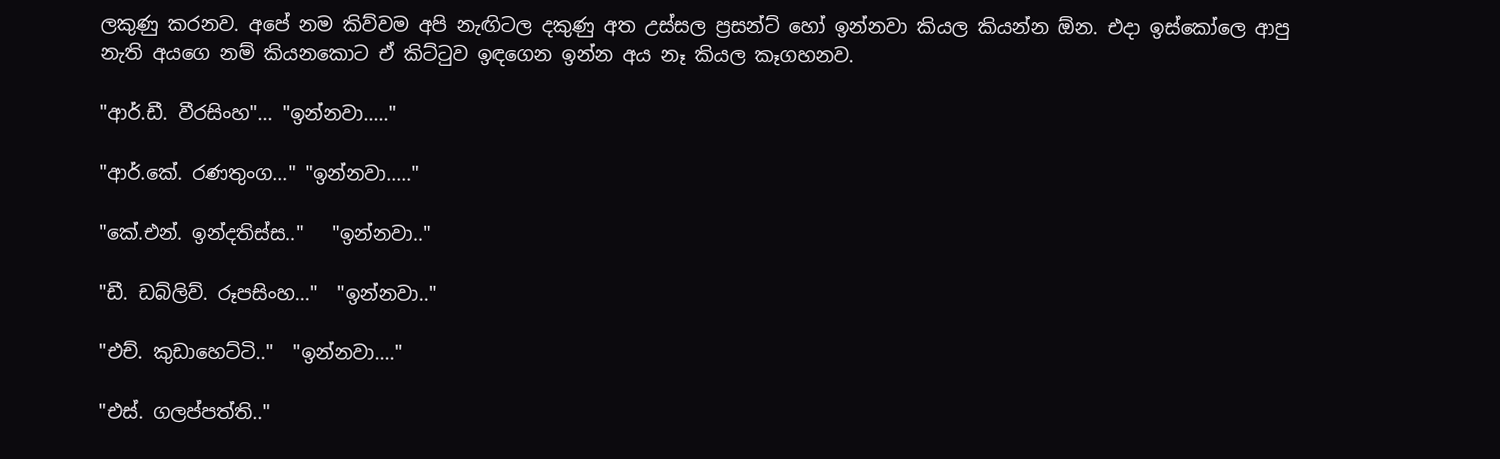ලකුණු කරනව. අපේ නම කිව්වම අපි නැඟිටල දකුණු අත උස්සල ප්‍රසන්ට් හෝ ඉන්නවා කියල කියන්න ඕන. එදා ඉස්කෝලෙ ආපු නැති අයගෙ නම් කියනකොට ඒ කිට්ටුව ඉඳගෙන ඉන්න අය නෑ කියල කෑගහනව.

"ආර්.ඩී. වීරසිංහ"... "ඉන්නවා....."

"ආර්.කේ. රණතුංග..." "ඉන්නවා....."

"කේ.එන්. ඉන්දතිස්ස.."   "ඉන්නවා.."

"ඩී. ඩබ්ලිව්. රූපසිංහ..."  "ඉන්නවා.."

"එච්. කුඩාහෙට්ටි.."  "ඉන්නවා...."

"එස්. ගලප්පත්ති.."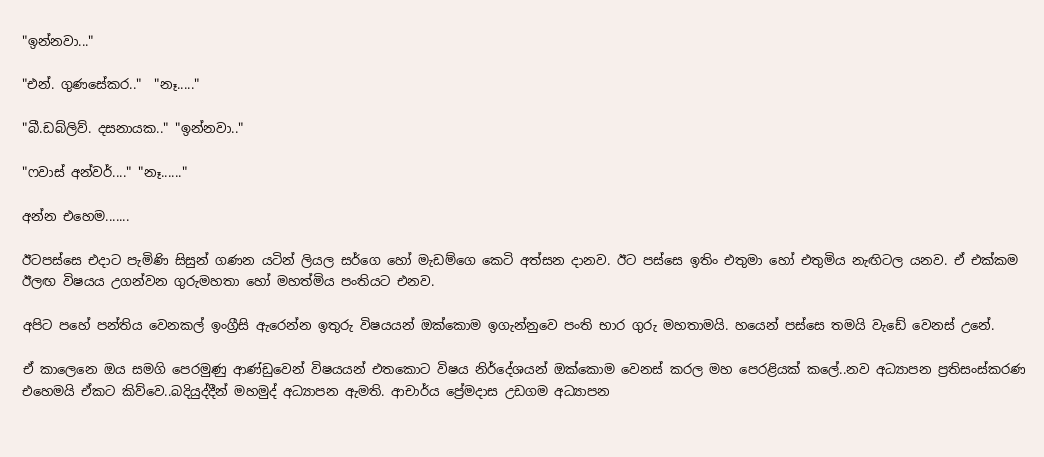"ඉන්නවා..."

"එන්. ගුණසේකර.."  "නෑ....."

"බී.ඩබ්ලිව්. දසනායක.." "ඉන්නවා.."

"ෆවාස් අන්වර්...." "නෑ......"

අන්න එහෙම.......

ඊටපස්සෙ එදාට පැමිණි සිසුන් ගණන යටින් ලියල සර්ගෙ හෝ මැඩම්ගෙ කෙටි අත්සන දානව. ඊට පස්සෙ ඉතිං එතුමා හෝ එතුමිය නැඟිටල යනව. ඒ එක්කම ඊලඟ විෂයය උගන්වන ගුරුමහතා හෝ මහත්මිය පංතියට එනව.

අපිට පහේ පන්තිය වෙනකල් ඉංග්‍රීසි ඇරෙන්න ඉතුරු විෂයයන් ඔක්කොම ඉගැන්නුවෙ පංති භාර ගුරු මහතාමයි. හයෙන් පස්සෙ තමයි වැඩේ වෙනස් උනේ.

ඒ කාලෙනෙ ඔය සමගි පෙරමුණු ආණ්ඩුවෙන් විෂයයන් එතකොට විෂය නිර්දේශයන් ඔක්කොම වෙනස් කරල මහ පෙරළියක් කලේ..නව අධ්‍යාපන ප්‍රතිසංස්කරණ එහෙමයි ඒකට කිව්වෙ..බදියුද්දීන් මහමුද් අධ්‍යාපන ඇමති. ආචාර්ය ප්‍රේමදාස උඩගම අධ්‍යාපන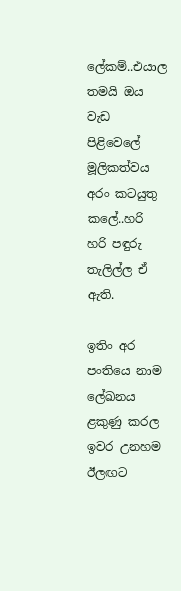ලේකම්..එයාල තමයි ඔය වැඩ පිළිවෙලේ මූලිකත්වය අරං කටයුතු කලේ..හරි හරි පඳුරු තැලිල්ල ඒ ඇති.

ඉතිං අර පංතියෙ නාම ලේඛනය ළකුණු කරල ඉවර උනහම ඊලඟට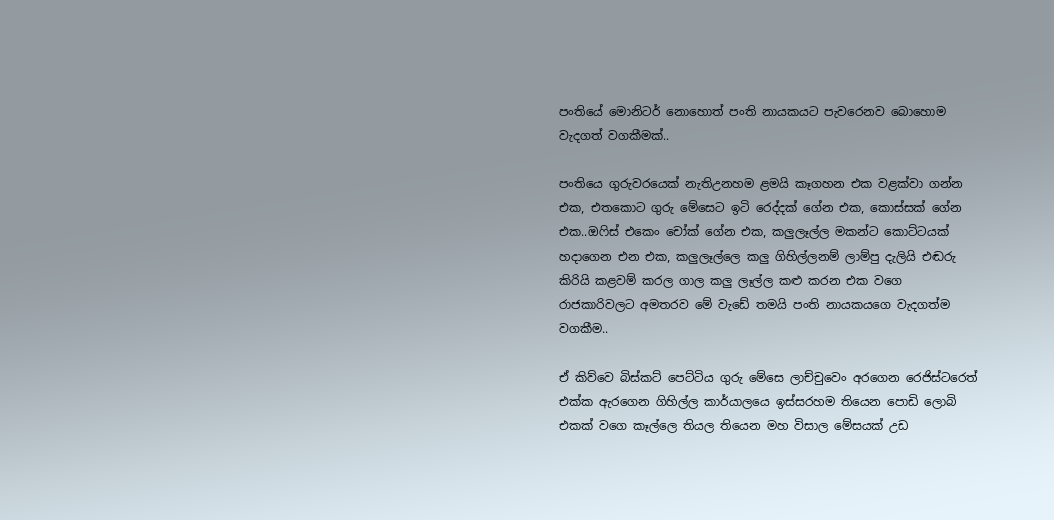පංතියේ මොනිටර් නොහොත් පංති නායකයට පැවරෙනව බොහොම වැදගත් වගකීමක්..

පංතියෙ ගුරුවරයෙක් නැතිඋනහම ළමයි කෑගහන එක වළක්වා ගන්න එක, එතකොට ගුරු මේසෙට ඉටි රෙද්දක් ගේන එක, කොස්සක් ගේන එක..ඔෆිස් එකෙං චෝක් ගේන එක, කලුලෑල්ල මකන්ට කොට්ටයක් හදාගෙන එන එක, කලුලෑල්ලෙ කලු ගිහිල්ලනම් ලාම්පු දැලියි එඬරු කිරියි කළවම් කරල ගාල කලු ලෑල්ල කළු කරන එක වගෙ රාජකාරිවලට අමතරව මේ වැඩේ තමයි පංති නායකයගෙ වැදගත්ම වගකීම..

ඒ කිව්වෙ බිස්කට් පෙට්ටිය ගුරු මේසෙ ලාච්චුවෙං අරගෙන රෙජිස්ටරෙත් එක්ක ඇරගෙන ගිහිල්ල කාර්යාලයෙ ඉස්සරහම තියෙන පොඩි ලොබි එකක් වගෙ කෑල්ලෙ තියල තියෙන මහ විසාල මේසයක් උඩ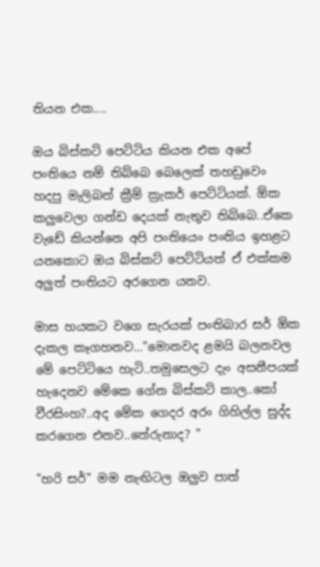තියන එක....

ඔය බිස්කට් පෙට්ටිය කියන එක අපේ පංතියෙ නම් තිබ්බෙ බෙලෙක් තහඩුවෙං හදපු මැලිබන් ක්‍රීම් ක්‍රැකර් පෙට්ටියක්. ඕක කලුවෙලා ගන්ඩ දෙයක් නැතුව තිබ්බෙ..ඒකෙ වැඩේ කියන්නෙ අපි පංතියෙං පංතිය ඉහළට යනකොට ඔය බිස්කට් පෙට්ටියත් ඒ එක්කම අලුත් පංතියට අරගෙන යනව.

මාස හයකට වගෙ සැරයක් පංතිබාර සර් ඕක දැකල කෑගහනව..."මොනවද ළමයි බලනවල මේ පෙට්ටියෙ හැටි..තමුසෙලට දැං අසනීපයක් හැදෙනව මේකෙ ගේන බිස්කට් කාල..කෝ වීරසිංහ?..අද මේක ගෙදර අරං ගිහිල්ල සුද්ද කරගෙන එනව..තේරුනාද? "

"හරි සර්" මම නැඟිටල ඔලුව පාත්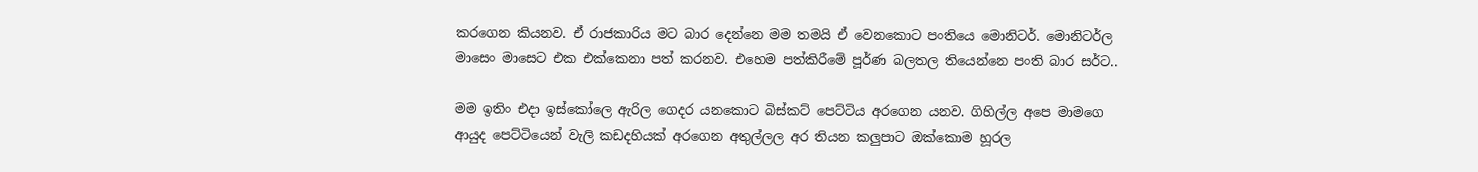කරගෙන කියනව. ඒ රාජකාරිය මට බාර දෙන්නෙ මම තමයි ඒ වෙනකොට පංතියෙ මොනිටර්. මොනිටර්ල මාසෙං මාසෙට එක එක්කෙනා පත් කරනව. එහෙම පත්කිරීමේ පූර්ණ බලතල තියෙන්නෙ පංති බාර සර්ට..

මම ඉතිං එදා ඉස්කෝලෙ ඇරිල ගෙදර යනකොට බිස්කට් පෙට්ටිය අරගෙන යනව. ගිහිල්ල අපෙ මාමගෙ ආයුද පෙට්ටියෙන් වැලි කඩදහියක් අරගෙන අතුල්ලල අර තියන කලුපාට ඔක්කොම හූරල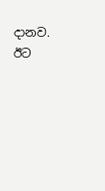දානව. ඊට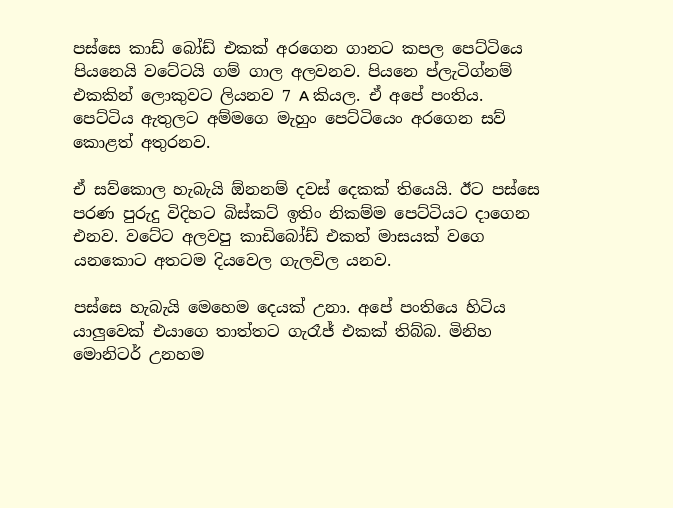පස්සෙ කාඩ් බෝඩ් එකක් අරගෙන ගානට කපල පෙට්ටියෙ පියනෙයි වටේටයි ගම් ගාල අලවනව. පියනෙ ප්ලැටිග්නම් එකකින් ලොකුවට ලියනව 7 A කියල. ඒ අපේ පංතිය. පෙට්ටිය ඇතුලට අම්මගෙ මැහුං පෙට්ටියෙං අරගෙන සව් කොළත් අතුරනව.

ඒ සව්කොල හැබැයි ඕනනම් දවස් දෙකක් තියෙයි. ඊට පස්සෙ පරණ පුරුදු විදිහට බිස්කට් ඉතිං නිකම්ම පෙට්ටියට දාගෙන එනව. වටේට අලවපු කාඩිබෝඩ් එකත් මාසයක් වගෙ යනකොට අතටම දියවෙල ගැලවිල යනව.

පස්සෙ හැබැයි මෙහෙම දෙයක් උනා. අපේ පංතියෙ හිටිය යාලුවෙක් එයාගෙ තාත්තට ගැරෑජ් එකක් තිබ්බ. මිනිහ මොනිටර් උනහම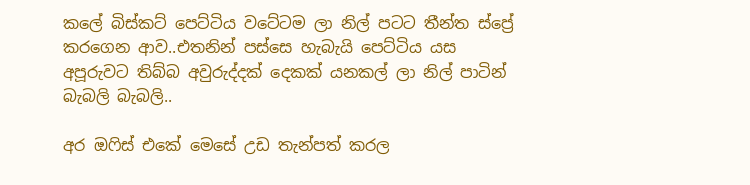කලේ බිස්කට් පෙට්ටිය වටේටම ලා නිල් පටට තීන්ත ස්ප්‍රේ කරගෙන ආව..එතනින් පස්සෙ හැබැයි පෙට්ටිය යස අපූරුවට තිබ්බ අවුරුද්දක් දෙකක් යනකල් ලා නිල් පාටින් බැබලි බැබලි..

අර ඔෆිස් එකේ මෙසේ උඩ තැන්පත් කරල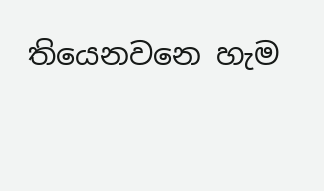තියෙනවනෙ හැම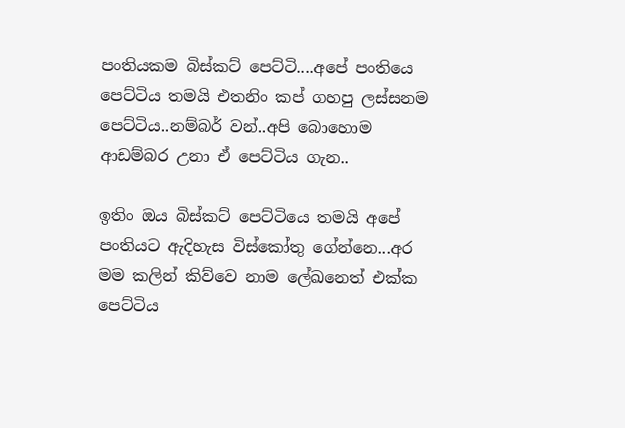පංතියකම බිස්කට් පෙට්ටි....අපේ පංතියෙ පෙට්ටිය තමයි එතනිං කප් ගහපු ලස්සනම පෙට්ටිය..නම්බර් වන්..අපි බොහොම ආඩම්බර උනා ඒ පෙට්ටිය ගැන..

ඉතිං ඔය බිස්කට් පෙට්ටියෙ තමයි අපේ පංතියට ඇදිහැස විස්කෝතු ගේන්නෙ...අර මම කලින් කිව්වෙ නාම ලේඛනෙත් එක්ක පෙට්ටිය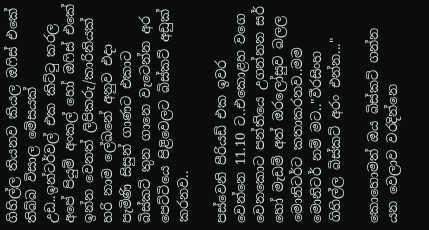ගිහිල්ල තියනව කියල ඔෆිස් එකේ තිබ්බ විසාල මේසයක් උඩ..ඉන්ටර්වල් එක කිට්ටු කරල අපේ පියුම් අංකල් හෝ ඔෆිස් එකේ ඉන්න වෙනත් ලිපිකරු/කාරිනියක් හරි නාම ලේඛනේ අනුව එදා පැමිණි සිසුන් ගාණට එකාට බිස්කට් තුන ගානෙ වැටෙන්න අර පෙට්ටියෙ පිළිවෙලට බිස්කට් අඩුක් කරනව..

පස්වෙනි පීරියඩ් එක ඉවර වෙන්නෙ 11.10 ට..එකොළහ වගෙ වෙනකොට පන්තියෙ උගන්නන සර් හෝ මැඩම් අත් ඔරලෝසුව බලල මොනිටර්ට කතාකරනව..මම මොනිටර් නම් මට.."වීරසිංහ ගිහිල්ල බිස්කට් අරං එන්න..."

කොහොමත් ඔය බිස්කට් ගන්න යන වෙලාව වරදින්නෙ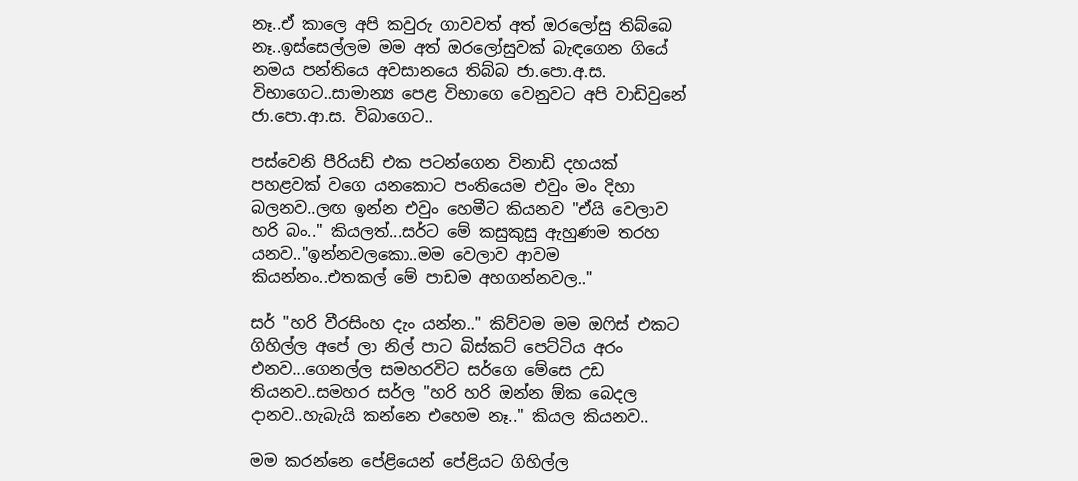නෑ..ඒ කාලෙ අපි කවුරු ගාවවත් අත් ඔරලෝසු තිබ්බෙ නෑ..ඉස්සෙල්ලම මම අත් ඔරලෝසුවක් බැඳගෙන ගියේ නමය පන්තියෙ අවසානයෙ තිබ්බ ජා.පො.අ.ස. විභාගෙට..සාමාන්‍ය පෙළ විභාගෙ වෙනුවට අපි වාඩිවුනේ ජා.පො.ආ.ස. විබාගෙට..

පස්වෙනි පීරියඩ් එක පටන්ගෙන විනාඩි දහයක් පහළවක් වගෙ යනකොට පංතියෙම එවුං මං දිහා බලනව..ලඟ ඉන්න එවුං හෙමීට කියනව "ඒයි වෙලාව හරි බං.." කියලත්...සර්ට මේ කසුකුසු ඇහුණම තරහ යනව.."ඉන්නවලකො..මම වෙලාව ආවම කියන්නං..එතකල් මේ පාඩම අහගන්නවල.."

සර් "හරි වීරසිංහ දැං යන්න.." කිව්වම මම ඔෆිස් එකට ගිහිල්ල අපේ ලා නිල් පාට බිස්කට් පෙට්ටිය අරං එනව...ගෙනල්ල සමහරවිට සර්ගෙ මේසෙ උඩ තියනව..සමහර සර්ල "හරි හරි ඔන්න ඕක බෙදල දානව..හැබැයි කන්නෙ එහෙම නෑ.." කියල කියනව..

මම කරන්නෙ පේළියෙන් පේළියට ගිහිල්ල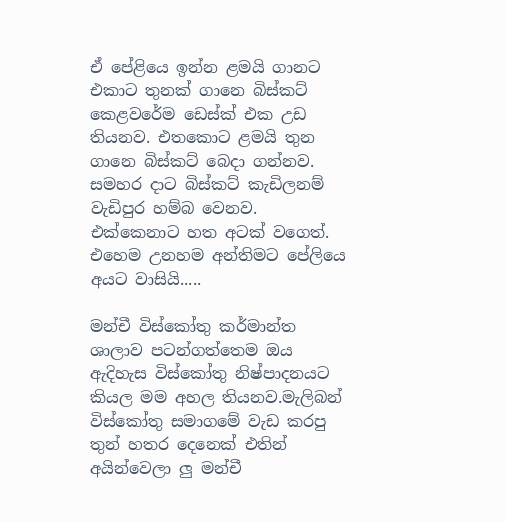ඒ පේළියෙ ඉන්න ළමයි ගානට එකාට තුනක් ගානෙ බිස්කට් කෙළවරේම ඩෙස්ක් එක උඩ තියනව. එතකොට ළමයි තුන ගානෙ බිස්කට් බෙදා ගන්නව. සමහර දාට බිස්කට් කැඩිලනම් වැඩිපුර හම්බ වෙනව. එක්කෙනාට හත අටක් වගෙත්. එහෙම උනහම අන්තිමට පේලියෙ අයට වාසියි.....

මන්චී විස්කෝතු කර්මාන්ත ශාලාව පටන්ගත්තෙම ඔය ඇදිහැස විස්කෝතු නිෂ්පාදනයට කියල මම අහල තියනව.මැලිබන් විස්කෝතු සමාගමේ වැඩ කරපු තුන් හතර දෙනෙක් එතින් අයින්වෙලා ලු මන්චී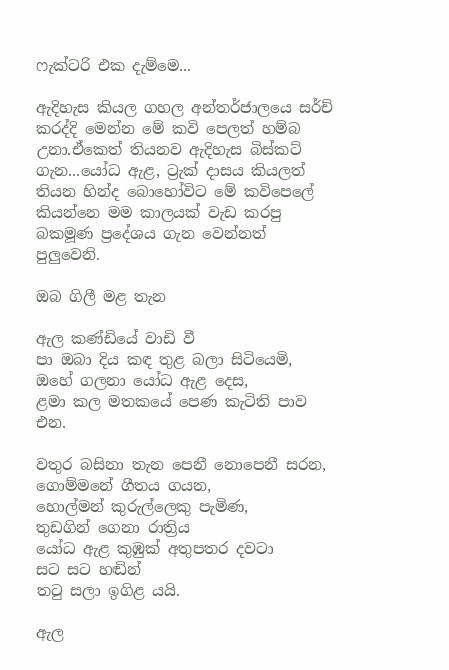ෆැක්ටරි එක දැම්මෙ...

ඇදිහැස කියල ගහල අන්තර්ජාලයෙ සර්ච් කරද්දි මෙන්න මේ කවි පෙලත් හම්බ උනා.ඒකෙත් තියනව ඇදිහැස බිස්කට් ගැන...යෝධ ඇළ, ට්‍රැක් දාසය කියලත් තියන හින්ද බොහෝවිට මේ කවිපෙලේ කියන්නෙ මම කාලයක් වැඩ කරපු බකමූණ ප්‍රදේශය ගැන වෙන්නත් පුලුවෙනි.

ඔබ ගිලී මළ තැන

ඇල කණ්ඩියේ වාඩි වී
පා ඔබා දිය කඳ තුළ බලා සිටියෙමි,
ඔහේ ගලනා යෝධ ඇළ දෙස,
ළමා කල මතකයේ පෙණ කැටිති පාව එන.

වතුර බසිනා තැන ‍පෙනී නොපෙනී සරන,
ගොම්මනේ ගීතය ගයන,
හොල්මන් කුරුල්ලෙකු පැමිණ,
තුඩගින් ගෙනා රාත්‍රිය
යෝධ ඇළ කුඹුක් අතුපතර දවටා
සට සට හඬින්
තටු සලා ඉගිළ යයි.

ඇල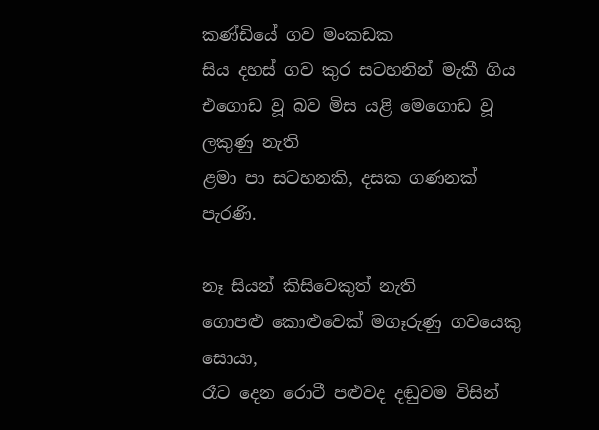කණ්ඩියේ ගව මංකඩක
සිය දහස් ගව කුර සටහනින් මැකී ගිය
එගොඩ වූ බව මිස යළි මෙගොඩ වූ ලකුණු නැති
ළමා පා සටහනකි, දසක ගණනක් පැරණි.

නෑ සියන් කිසිවෙකුත් නැති
ගොපළු කොළුවෙක් මගෑරුණු ගවයෙකු සොයා,
රෑට දෙන රොටී පළුවද දඬුවම විසින්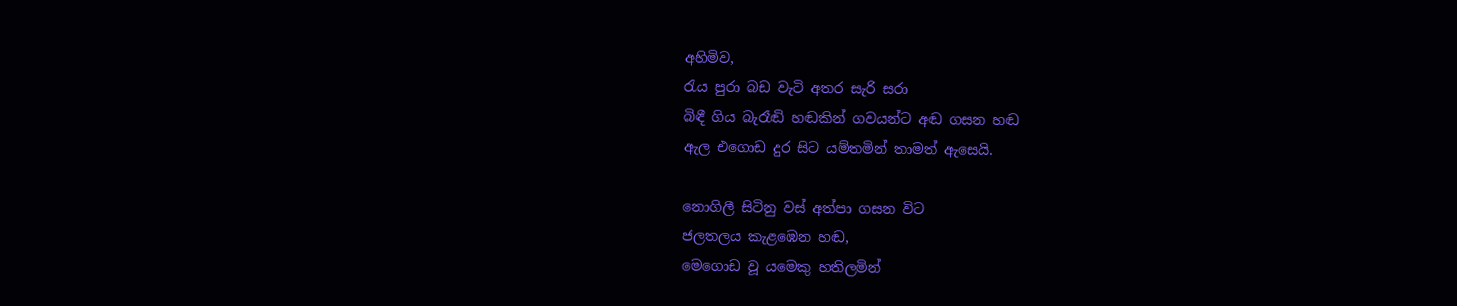අහිමිව,
රැය පුරා බඩ වැටි අතර සැරි සරා
බිඳී ගිය බැරෑඬි හඬකින් ගවයන්ට අඬ ගසන හඬ
ඇල එගොඩ දුර සිට යම්තමින් තාමත් ඇසෙයි.

නොගිලී සිටිනු වස් අත්පා ගසන විට
ජලතලය කැළඹෙන හඬ,
මෙගොඩ වූ යමෙකු හතිලමින්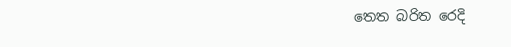තෙත බරිත රෙදි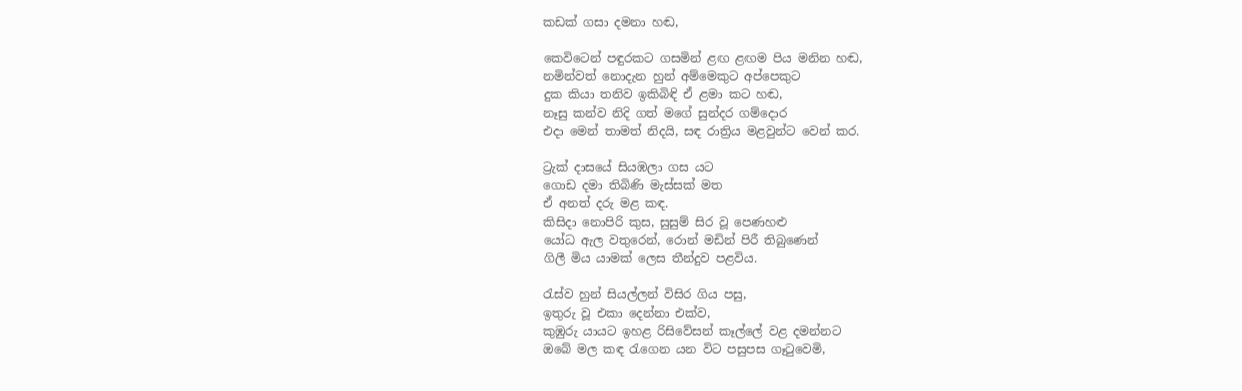කඩක් ගසා දමනා හඬ,

කෙවිටෙන් පඳුරකට ගසමින් ළඟ ළඟම පිය මනින හඬ,
නමින්වත් නොදැන හුන් අම්මෙකුට අප්පෙකුට
දුක කියා තනිව ඉකිබිඳි ඒ ළමා කට හඬ,
නෑසු කන්ව නිදි ගත් මගේ සුන්දර ගම්දොර
එදා මෙන් තාමත් නිදයි, සඳ රාත්‍රිය මළවුන්ට වෙන් කර.

ට්‍රැක් දාසයේ සියඹලා ගස යට
ගොඩ දමා තිබිණි මැස්සක් මත
ඒ අනත් දරු මළ කඳ.
කිසිදා නොපිරි කුස, සුසුම් සිර වූ පෙණහළු
යෝධ ඇල වතුරෙන්, රොන් මඩින් පිරී තිබුණෙන්
ගිලී මිය යාමක් ලෙස තීන්දුව පළවිය.

රැස්ව හුන් සියල්ලන් විසිර ගිය පසු,
ඉතුරු වූ එකා දෙන්නා එක්ව,
කුඹුරු යායට ඉහළ රිසිවේසන් කෑල්ලේ වළ දමන්නට
ඔබේ මල කඳ රැගෙන යන විට පසුපස ගෑටුවෙමි,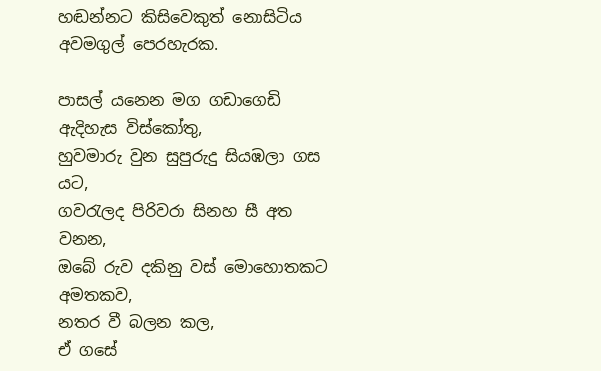හඬන්නට කිසිවෙකුත් නොසිටිය අවමගුල් පෙරහැරක.

පාසල් යනෙන මග ගඩාගෙඩි ඇදිහැස විස්කෝතු,
හුවමාරු වුන සුපුරුදු සියඹලා ගස යට,
ගවරැලද පිරිවරා සිනහ සී අත වනන,
ඔබේ රුව දකිනු වස් මොහොතකට අමතකව,
නතර වී බලන කල,
ඒ ගසේ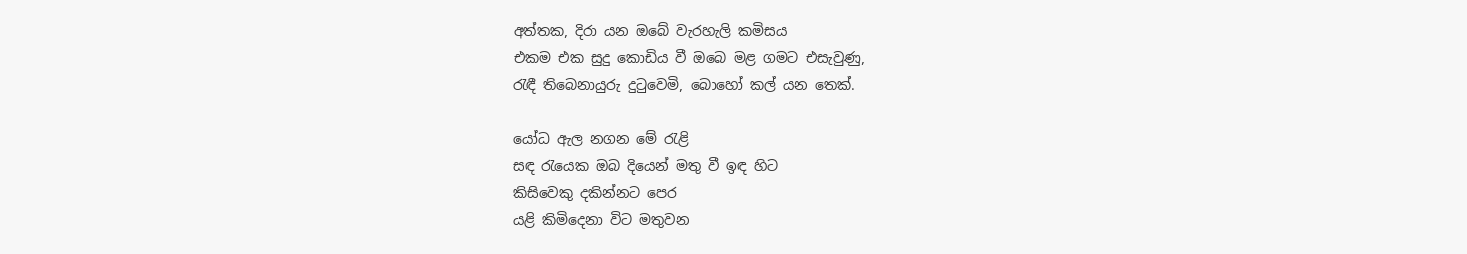අත්තක, දිරා යන ඔබේ වැරහැලි කමිසය
එකම එක සුදු කොඩිය වී ඔබෙ මළ ගමට එසැවුණු,
රැඳී තිබෙනායුරු දුටුවෙමි, බොහෝ කල් යන තෙක්.

යෝධ ඇල නගන මේ රැළි
සඳ රැයෙක ඔබ දියෙන් මතු වී ඉඳ හිට
කිසිවෙකු දකින්නට පෙර
යළි කිමිදෙනා විට මතුවන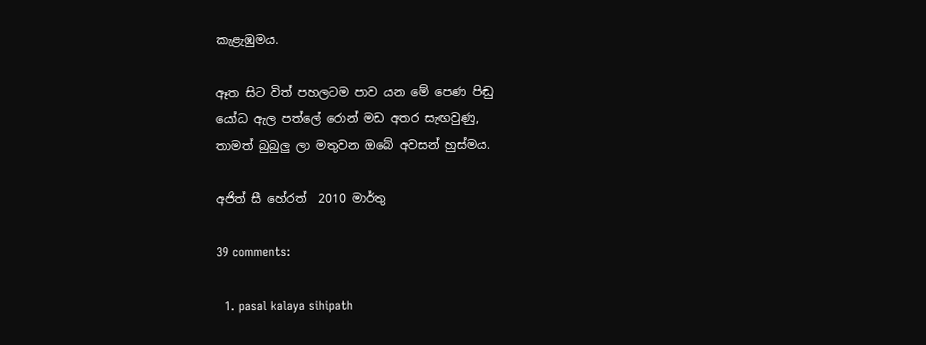කැළැඹුමය.

ඈත සිට විත් පහලටම පාව යන මේ පෙණ ‍පිඬු
යෝධ ඇල පත්ලේ රොන් මඩ අතර සැඟවුණු,
තාමත් බුබුලු ලා මතුවන ඔබේ අවසන් හුස්‍මය.

අජිත් සී හේරත්  2010 මාර්තු

39 comments:

  1. pasal kalaya sihipath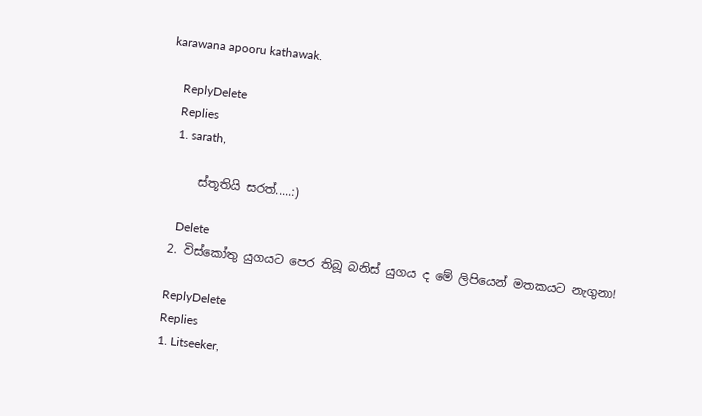karawana apooru kathawak.

    ReplyDelete
    Replies
    1. sarath,

      ස්තූතියි සරත්.....:)

      Delete
  2. විස්කෝතු යුගයට පෙර තිබූ බනිස් යුගය ද මේ ලිපියෙන් මතකයට නැගුනා!

    ReplyDelete
    Replies
    1. Litseeker,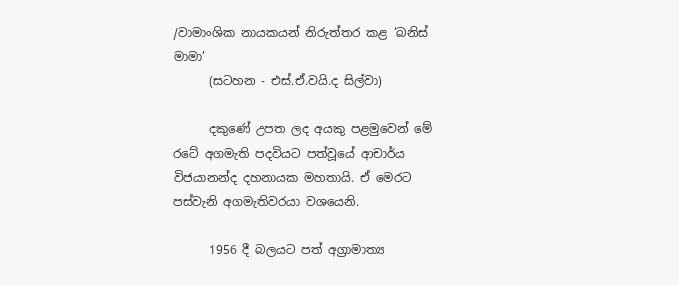/වාමාංශික නායකයන් නිරුත්තර කළ ‘බනිස් මාමා’
      (සටහන - එස්.ඒ.වයි.ද සිල්වා)

      දකුණේ උපත ලද අයකු පළමුවෙන් මේ රටේ අගමැති පදවියට පත්වූයේ ආචාර්ය විජයානන්ද දහනායක මහතායි. ඒ මෙරට පස්වැනි අගමැතිවරයා වශයෙනි.

      1956 දී බලයට පත් අග්‍රාමාත්‍ය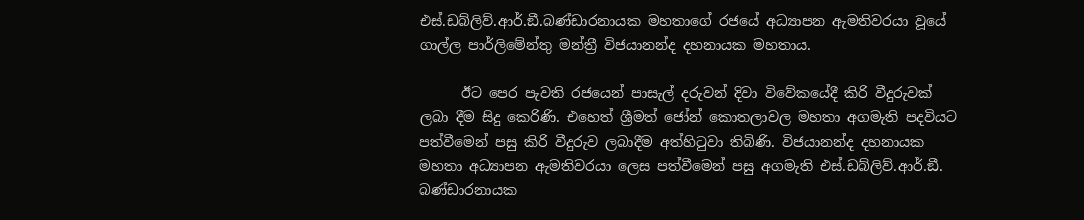එස්.ඩබ්ලිව්.ආර්.ඞී.බණ්ඩාරනායක මහතාගේ රජයේ අධ්‍යාපන ඇමතිවරයා වූයේ ගාල්ල පාර්ලිමේන්තු මන්ත්‍රී විජයානන්ද දහනායක මහතාය.

      ඊට පෙර පැවති රජයෙන් පාසැල් දරුවන් දිවා විවේකයේදී කිරි වීදුරුවක් ලබා දීම සිදු කෙරිණි. එහෙත් ශ්‍රීමත් ජෝන් කොතලාවල මහතා අගමැති පදවියට පත්වීමෙන් පසු කිරි වීදුරුව ලබාදීම අත්හිටුවා තිබිණි. විජයානන්ද දහනායක මහතා අධ්‍යාපන ඇමතිවරයා ලෙස පත්වීමෙන් පසු අගමැති එස්.ඩබ්ලිව්.ආර්.ඞී. බණ්ඩාරනායක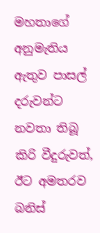මහතාගේ අනුමැතිය ඇතුව පාසල් දරුවන්ට නවතා තිබූ කිරි වීදුරුවත්, ඊට අමතරව බනිස්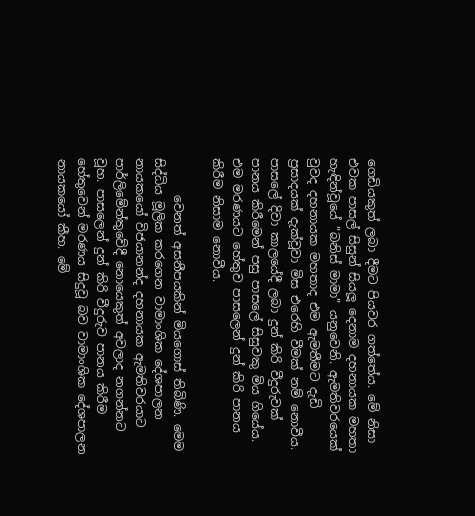ගෙඩියකුත් ලබා දීමට පියවර ගත්තේය. මේ නිසා එවක පාසල් සිසුන් සියලූ දෙනාම දහනායක මහතා හැඳින්වූයේ ”බනිස් මාමා” යනුවෙනි. ඇමතිවරයෙක් වුවද දහනායක මහතාද එම ඇමතීමට දැඩි ප්‍රසාදයක් දැක්වූවා මිස එරෙහි වීමක් නම් නොවීය. පාසලේ දිවා කාලයේදී ලබා දුන් කිරි වීදුරුවක් පානය කිරීමෙන් පසු පාසලේ සිසුවකු මිය ගියේය. එම මරණයට හේතුව පාසලෙන් දුන් කිරි පානය කිරීම නිසාම නොවීය.

      වෙනත් අසනීපයකින් මියගොස් තිබිණි. මෙම සිද්ධිය මූලික කරගෙන වාමාංශික දේශපාලන නායකයෝ විජයානන්ද දහනායක ඇමතිවරයාට පාර්ලිමේන්තුවේදී නොයෙකුත් අවලාද නගන්නට වූහ. පාසලෙන් දුන් කිරි වීදුරුව පානය කිරීම හේතුවෙන් මරණය සිදුවූ බව වාමාංශික දේශපාලන නායකයෝ කීහ. මේ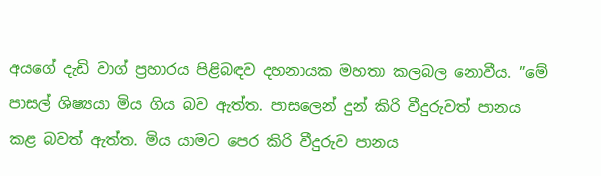අයගේ දැඩි වාග් ප්‍රහාරය පිළිබඳව දහනායක මහතා කලබල නොවීය. ”මේ පාසල් ශිෂ්‍යයා මිය ගිය බව ඇත්ත. පාසලෙන් දුන් කිරි වීදුරුවත් පානය කළ බවත් ඇත්ත. මිය යාමට පෙර කිරි වීදුරුව පානය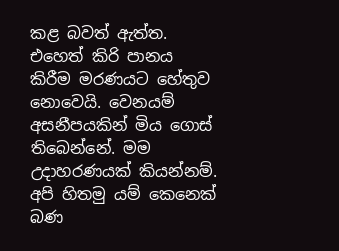කළ බවත් ඇත්ත. එහෙත් කිරි පානය කිරීම මරණයට හේතුව නොවෙයි. වෙනයම් අසනීපයකින් මිය ගොස් තිබෙන්නේ. මම උදාහරණයක් කියන්නම්. අපි හිතමු යම් කෙනෙක් බණ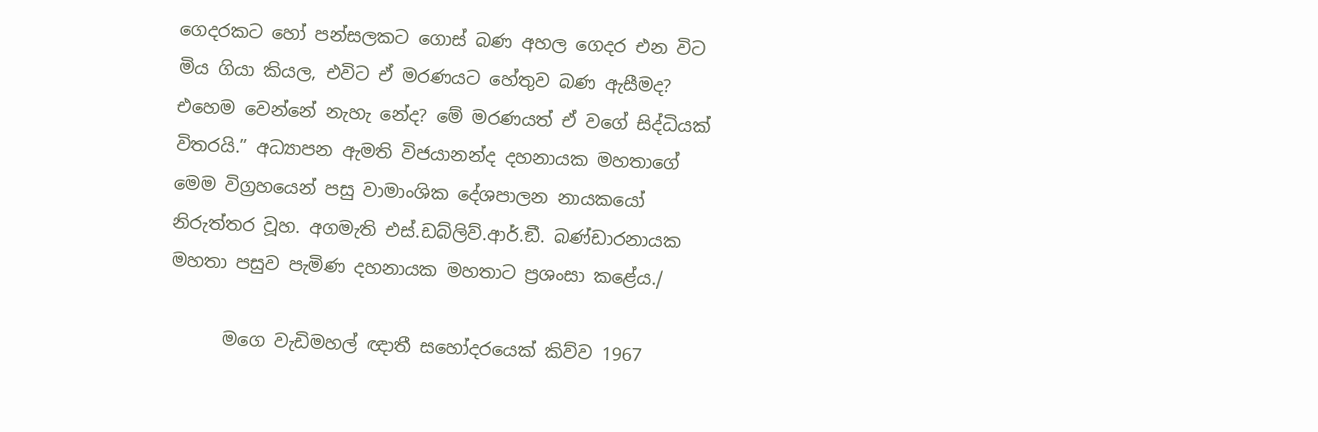ගෙදරකට හෝ පන්සලකට ගොස් බණ අහල ගෙදර එන විට මිය ගියා කියල, එවිට ඒ මරණයට හේතුව බණ ඇසීමද? එහෙම වෙන්නේ නැහැ නේද? මේ මරණයත් ඒ වගේ සිද්ධියක් විතරයි.” අධ්‍යාපන ඇමති විජයානන්ද දහනායක මහතාගේ මෙම විග්‍රහයෙන් පසු වාමාංශික දේශපාලන නායකයෝ නිරුත්තර වූහ. අගමැති එස්.ඩබ්ලිව්.ආර්.ඞී. බණ්ඩාරනායක මහතා පසුව පැමිණ දහනායක මහතාට ප්‍රශංසා කළේය./

      මගෙ වැඩිමහල් ඥාතී සහෝදරයෙක් කිව්ව 1967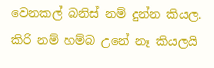වෙනකල් බනිස් නම් දුන්න කියල. කිරි නම් හම්බ උනේ නෑ කියලයි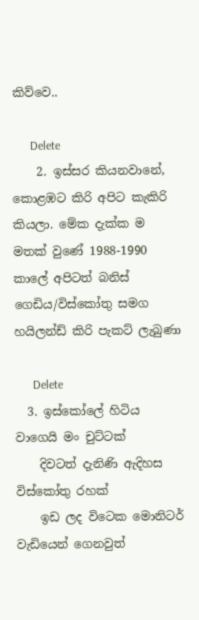කිව්වෙ..

      Delete
    2. ඉස්සර කියනවානේ, කොළඹට කිරි අපිට කැකිරි කියලා. මේක දැක්ක ම මතක් වුණේ 1988-1990 කාලේ අපිටත් බනිස් ගෙඩිය/විස්කෝතු සමග හයිලන්ඩ් කිරි පැකට් ලැබුණා

      Delete
  3. ඉස්කෝලේ හිටිය වාගෙයි මං චුට්ටක්
    දිවටත් දැනිණි ඇදිහස විස්කෝතු රහක්
    ඉඩ ලද විටෙක මොනිටර් වැඩියෙන් ගෙනවුත්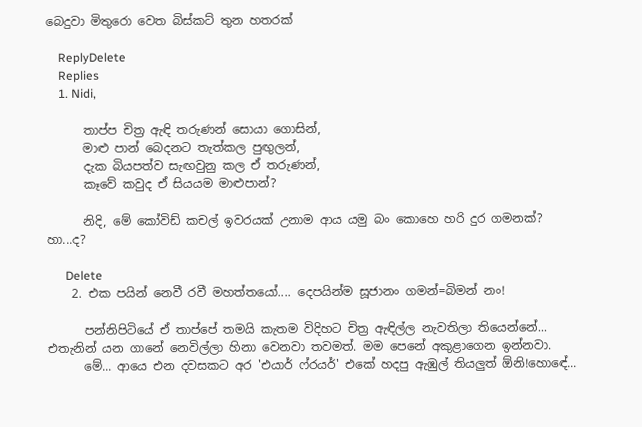බෙදුවා මිතුරො වෙත බිස්කට් තුන හතරක්

    ReplyDelete
    Replies
    1. Nidi,

      තාප්ප චිත්‍ර ඇඳි තරුණන් සොයා ගොසින්,
      මාළු පාන් බෙදනට තැත්කල පුඟුලන්,
      දැක බියපත්ව සැඟවුනු කල ඒ තරුණන්,
      කෑවේ කවුද ඒ සියයම මාළුපාන්?

      නිදි, මේ කෝවිඩ් කචල් ඉවරයක් උනාම ආය යමු බං කොහෙ හරි දුර ගමනක්? හා...ද?

      Delete
    2. එක පයින් නෙවී රවී මහත්තයෝ.... දෙපයින්ම සූජානං ගමන්=බිමන් නං!

      පන්නිපිටියේ ඒ තාප්පේ තමයි කැතම විදිහට චිත්‍ර ඇඳිල්ල නැවතිලා තියෙන්නේ... එතැනින් යන ගානේ නෙවිල්ලා හිනා වෙනවා තවමත්. මම පෙනේ අකුළාගෙන ඉන්නවා.
      මේ... ආයෙ එන දවසකට අර 'එයාර් ෆ්රයර්' එකේ හදපු ඇඹුල් තියලුත් ඕනි!හොඳේ...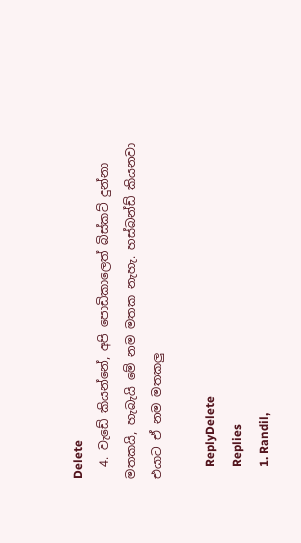Delete
  4. වැඩේ කියන්නේ, අපි පොඩිකාලෙත් බිස්කට් දුන්නා මතකයි, හැබැයි මේ නම මතක නැහැ. හස්බන්ඩ් කියනවා එයාට ඒ නම මතකලු

    ReplyDelete
    Replies
    1. Randil,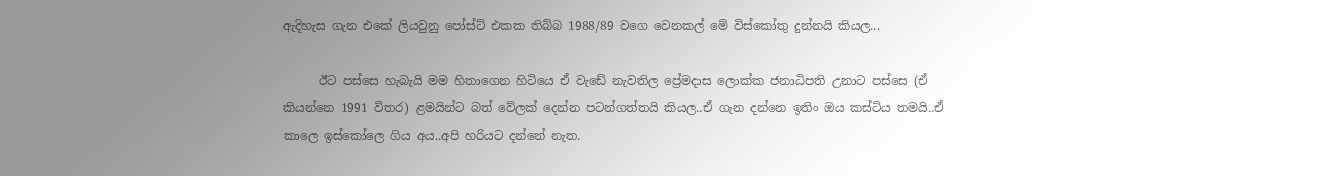ඇදිහැස ගැන එකේ ලියවුනු පෝස්ට් එකක තිබ්බ 1988/89 වගෙ වෙනකල් මේ විස්කෝතු දුන්නයි කියල...

      ඊට පස්සෙ හැබැයි මම හිතාගෙන හිටියෙ ඒ වැඩේ නැවතිල ප්‍රේමදාස ලොක්ක ජනාධිපති උනාට පස්සෙ (ඒ කියන්නෙ 1991 විතර) ළමයින්ට බත් වේලක් දෙන්න පටන්ගත්තයි කියල..ඒ ගැන දන්නෙ ඉතිං ඔය කස්ටිය තමයි..ඒ කාලෙ ඉස්කෝලෙ ගිය අය..අපි හරියට දන්නේ නැත.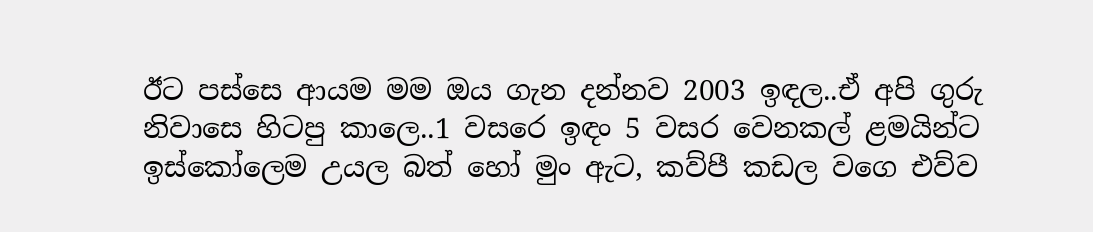ඊට පස්සෙ ආයම මම ඔය ගැන දන්නව 2003 ඉඳල..ඒ අපි ගුරු නිවාසෙ හිටපු කාලෙ..1 වසරෙ ඉඳං 5 වසර වෙනකල් ළමයින්ට ඉස්කෝලෙම උයල බත් හෝ මුං ඇට, කව්පී කඩල වගෙ එව්ව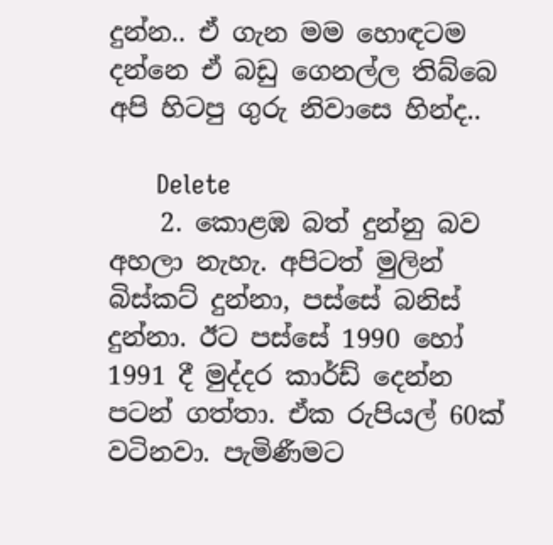දුන්න.. ඒ ගැන මම හොඳටම දන්නෙ ඒ බඩු ගෙනල්ල තිබ්බෙ අපි හිටපු ගුරු නිවාසෙ හින්ද..

      Delete
    2. කොළඹ බත් දුන්නු බව අහලා නැහැ. අපිටත් මුලින් බිස්කට් දුන්නා, පස්සේ බනිස් දුන්නා. ඊට පස්සේ 1990 හෝ 1991 දී මුද්දර කාර්ඩ් දෙන්න පටන් ගත්තා. ඒක රුපියල් 60ක් වටිනවා. පැමිණීමට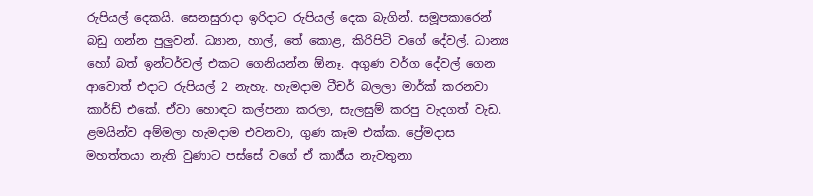රුපියල් දෙකයි. සෙනසුරාදා ඉරිදාට රුපියල් දෙක බැගින්. සමූපකාරෙන් බඩු ගන්න පුලුවන්. ධ්‍යාන, හාල්, තේ කොළ, කිරිපිටි වගේ දේවල්. ධාන්‍ය හෝ බත් ඉන්ටර්වල් එකට ගෙනියන්න ඕනෑ. අගුණ වර්ග දේවල් ගෙන ආවොත් එදාට රුපියල් 2 නැහැ. හැමදාම ටීචර් බලලා මාර්ක් කරනවා කාර්ඩ් එකේ. ඒවා හොඳට කල්පනා කරලා, සැලසුම් කරපු වැදගත් වැඩ. ළමයින්ව අම්මලා හැමදාම එවනවා, ගුණ කෑම එක්ක. ප්‍රේමදාස මහත්තයා නැති වුණාට පස්සේ වගේ ඒ කාර්‍ය්ය නැවතුනා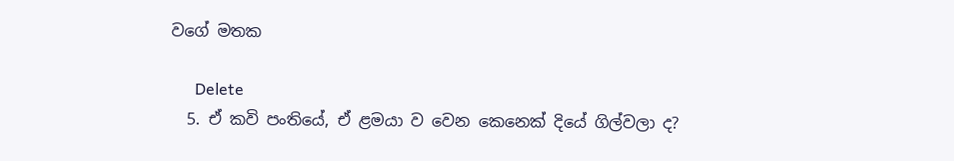වගේ මතක

      Delete
  5. ඒ කවි පංතියේ, ඒ ළමයා ව වෙන කෙනෙක් දියේ ගිල්වලා ද?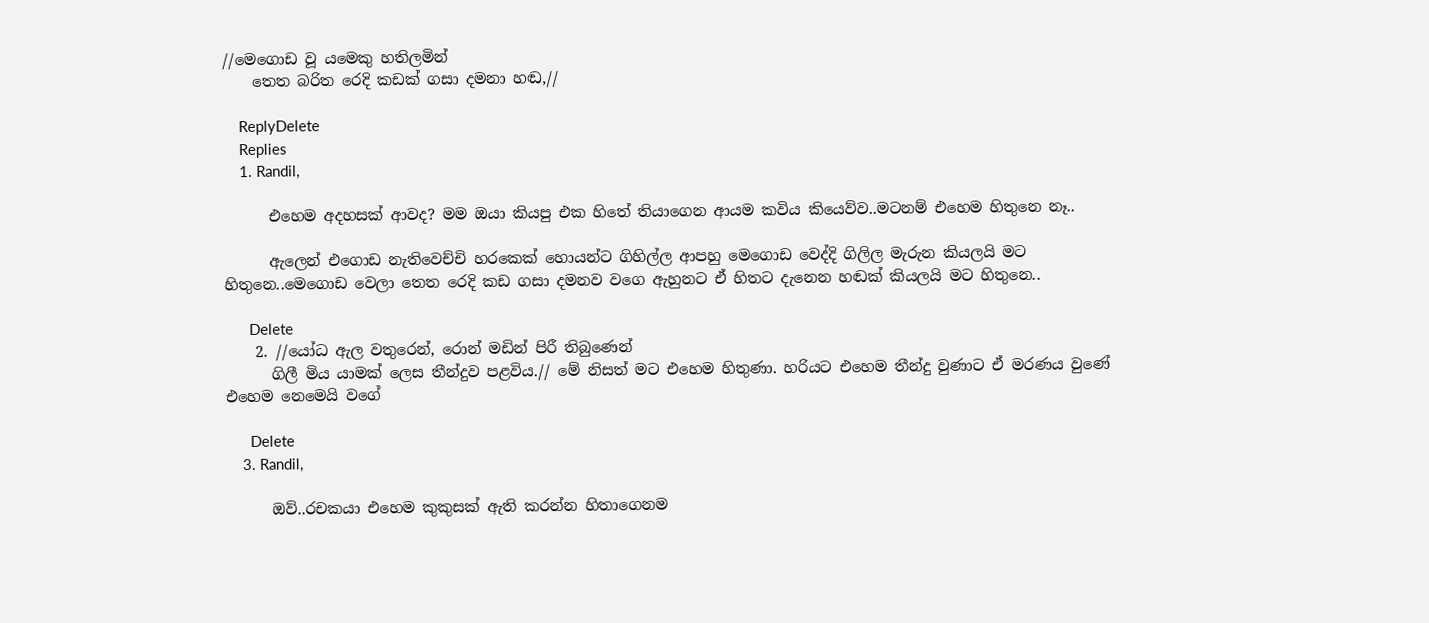//මෙගොඩ වූ යමෙකු හතිලමින්
    තෙත බරිත රෙදි කඩක් ගසා දමනා හඬ,//

    ReplyDelete
    Replies
    1. Randil,

      එහෙම අදහසක් ආවද? මම ඔයා කියපු එක හිතේ තියාගෙන ආයම කවිය කියෙව්ව..මටනම් එහෙම හිතුනෙ නෑ..

      ඇලෙන් එගොඩ නැතිවෙච්චි හරකෙක් හොයන්ට ගිහිල්ල ආපහු මෙගොඩ වෙද්දි ගිලිල මැරුන කියලයි මට හිතුනෙ..මෙගොඩ වෙලා තෙත රෙදි කඩ ගසා දමනව වගෙ ඇහුනට ඒ හිතට දැනෙන හඬක් කියලයි මට හිතුනෙ..

      Delete
    2. //යෝධ ඇල වතුරෙන්, රොන් මඩින් පිරී තිබුණෙන්
      ගිලී මිය යාමක් ලෙස තීන්දුව පළවිය.// මේ නිසත් මට එහෙම හිතුණා. හරියට එහෙම තීන්දු වුණාට ඒ මරණය වුණේ එහෙම නෙමෙයි වගේ

      Delete
    3. Randil,

      ඔව්..රචකයා එහෙම කුකුසක් ඇති කරන්න හිතාගෙනම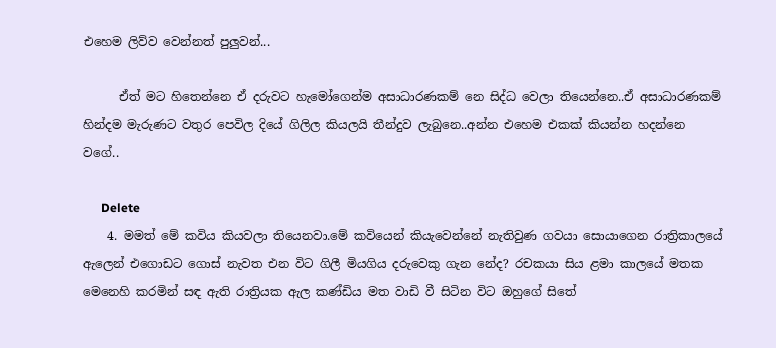එහෙම ලිව්ව වෙන්නත් පුලුවන්...

      ඒත් මට හිතෙන්නෙ ඒ දරුවට හැමෝගෙන්ම අසාධාරණකම් නෙ සිද්ධ වෙලා තියෙන්නෙ..ඒ අසාධාරණකම් හින්දම මැරුණට වතුර පෙවිල දියේ ගිලිල කියලයි තීන්දුව ලැබුනෙ..අන්න එහෙම එකක් කියන්න හදන්නෙ වගේ..

      Delete
    4. මමත් මේ කවිය කියවලා තියෙනවා.මේ කවියෙන් කියැවෙන්නේ නැතිවුණ ගවයා සොයාගෙන රාත්‍රිකාලයේ ඇලෙන් එගොඩට ගොස් නැවත එන විට ගිලී මියගිය දරුවෙකු ගැන නේද? රචකයා සිය ළමා කාලයේ මතක මෙනෙහි කරමින් සඳ ඇති රාත්‍රියක ඇල කණ්ඩිය මත වාඩි වී සිටින විට ඔහුගේ සිතේ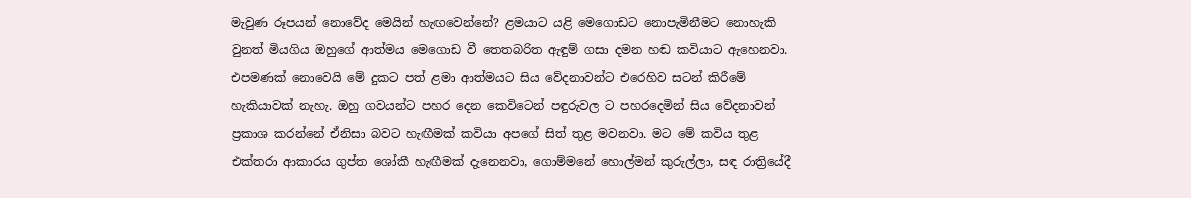මැවුණ රූපයන් නොවේද මෙයින් හැඟවෙන්නේ? ළමයාට යළි මෙගොඩට නොපැමිනීමට නොහැකි වුනත් මියගිය ඔහුගේ ආත්මය මෙගොඩ වී තෙතබරිත ඇඳුම් ගසා දමන හඬ කවියාට ඇහෙනවා. එපමණක් නොවෙයි මේ දුකට පත් ළමා ආත්මයට සිය වේදනාවන්ට එරෙහිව සටන් කිරීමේ හැකියාවක් නැහැ. ඔහු ගවයන්ට පහර දෙන කෙවිටෙන් පඳුරුවල ට පහරදෙමින් සිය වේදනාවන් ප්‍රකාශ කරන්නේ ඒනිසා බවට හැඟීමක් කවියා අපගේ සිත් තුළ මවනවා. මට මේ කවිය තුළ එක්තරා ආකාරය ගුප්ත ශෝකී හැඟීමක් දැනෙනවා, ගොම්මනේ හොල්මන් කුරුල්ලා, සඳ රාත්‍රියේදී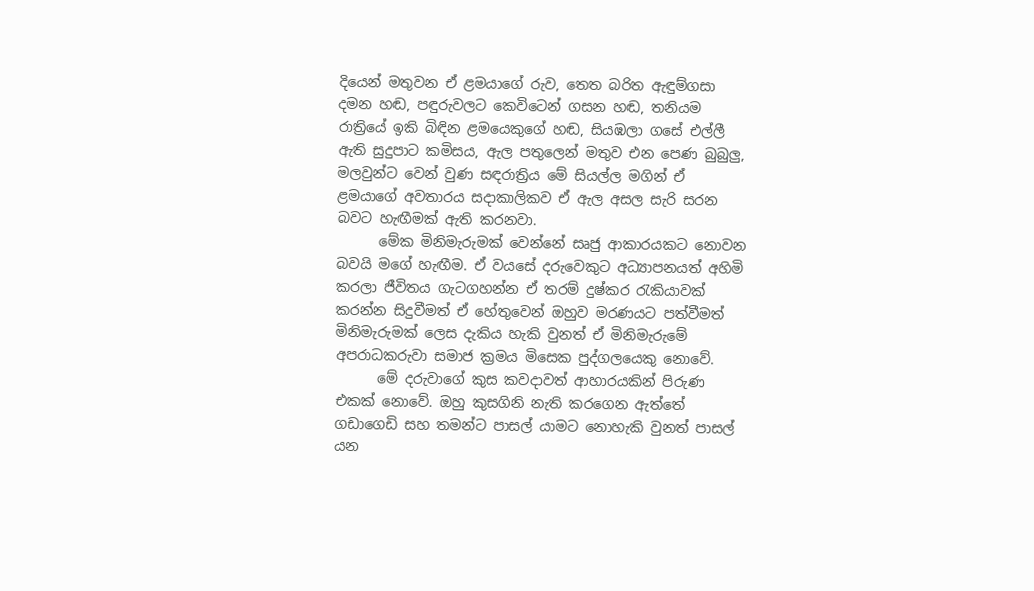දියෙන් මතුවන ඒ ළමයාගේ රුව, තෙත බරිත ඇඳුම්ගසා දමන හඬ, පඳුරුවලට කෙවිටෙන් ගසන හඬ, තනියම රාත්‍රියේ ඉකි බිඳින ළමයෙකුගේ හඬ, සියඹලා ගසේ එල්ලී ඇති සුදුපාට කමිසය, ඇල පතුලෙන් මතුව එන පෙණ බුබුලු, මලවුන්ට වෙන් වුණ සඳරාත්‍රිය මේ සියල්ල මගින් ඒ ළමයාගේ අවතාරය සදාකාලිකව ඒ ඇල අසල සැරි සරන බවට හැඟීමක් ඇති කරනවා.
      මේක මිනිමැරුමක් වෙන්නේ සෘජු ආකාරයකට නොවන බවයි මගේ හැඟීම. ඒ වයසේ දරුවෙකුට අධ්‍යාපනයත් අහිමි කරලා ජීවිතය ගැටගහන්න ඒ තරම් දුෂ්කර රැකියාවක් කරන්න සිදුවීමත් ඒ හේතුවෙන් ඔහුව මරණයට පත්වීමත් මිනිමැරුමක් ලෙස දැකිය හැකි වුනත් ඒ මිනිමැරුමේ අපරාධකරුවා සමාජ ක්‍රමය මිසෙක පුද්ගලයෙකු නොවේ.
      මේ දරුවාගේ කුස කවදාවත් ආහාරයකින් පිරුණ එකක් නොවේ. ඔහු කුසගිනි නැති කරගෙන ඇත්තේ ගඩාගෙඩි සහ තමන්ට පාසල් යාමට නොහැකි වුනත් පාසල් යන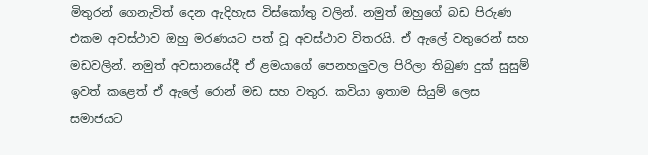මිතුරන් ගෙනැවිත් දෙන ඇදිහැස විස්කෝතු වලින්. නමුත් ඔහුගේ බඩ පිරුණ එකම අවස්ථාව ඔහු මරණයට පත් වූ අවස්ථාව විතරයි. ඒ ඇලේ වතුරෙන් සහ මඩවලින්. නමුත් අවසානයේදී ඒ ළමයාගේ පෙනහලුවල පිරිලා තිබුණ දුක් සුසුම් ඉවත් කළෙත් ඒ ඇලේ රොන් මඩ සහ වතුර. කවියා ඉතාම සියුම් ලෙස සමාජයට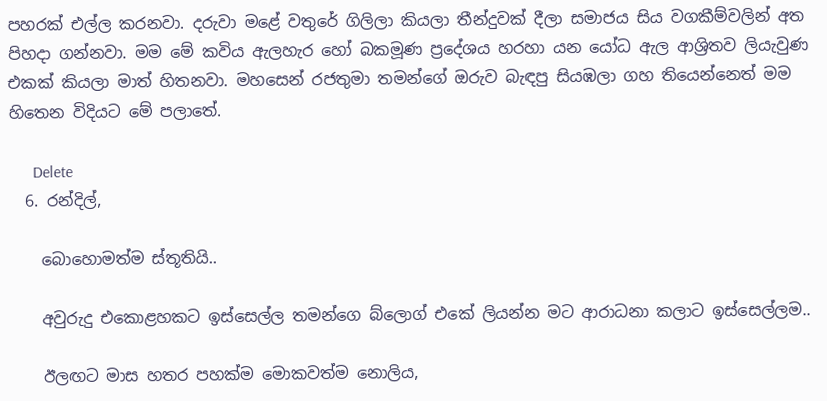පහරක් එල්ල කරනවා. දරුවා මළේ වතුරේ ගිලිලා කියලා තීන්දුවක් දීලා සමාජය සිය වගකීම්වලින් අත පිහදා ගන්නවා. මම මේ කවිය ඇලහැර හෝ බකමූණ ප්‍රදේශය හරහා යන යෝධ ඇල ආශ්‍රිතව ලියැවුණ එකක් කියලා මාත් හිතනවා. මහසෙන් රජතුමා තමන්ගේ ඔරුව බැඳපු සියඹලා ගහ තියෙන්නෙත් මම හිතෙන විදියට මේ පලාතේ.

      Delete
  6. රන්දිල්,

    බොහොමත්ම ස්තූතියි..

    අවුරුදු එකොළහකට ඉස්සෙල්ල තමන්ගෙ බ්ලොග් එකේ ලියන්න මට ආරාධනා කලාට ඉස්සෙල්ලම..

    ඊලඟට මාස හතර පහක්ම මොකවත්ම නොලිය,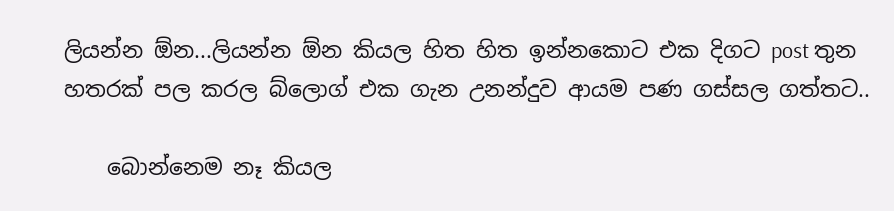ලියන්න ඕන...ලියන්න ඕන කියල හිත හිත ඉන්නකොට එක දිගට post තුන හතරක් පල කරල බ්ලොග් එක ගැන උනන්දුව ආයම පණ ගස්සල ගත්තට..

    බොන්නෙම නෑ කියල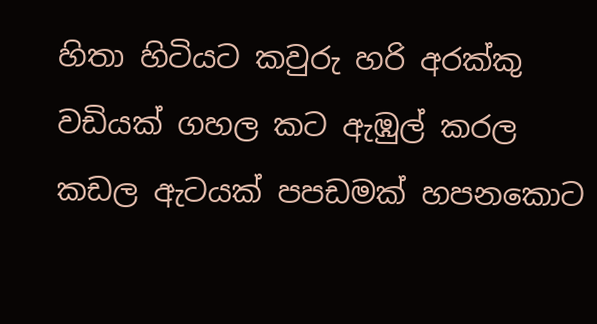හිතා හිටියට කවුරු හරි අරක්කු වඩියක් ගහල කට ඇඹුල් කරල කඩල ඇටයක් පපඩමක් හපනකොට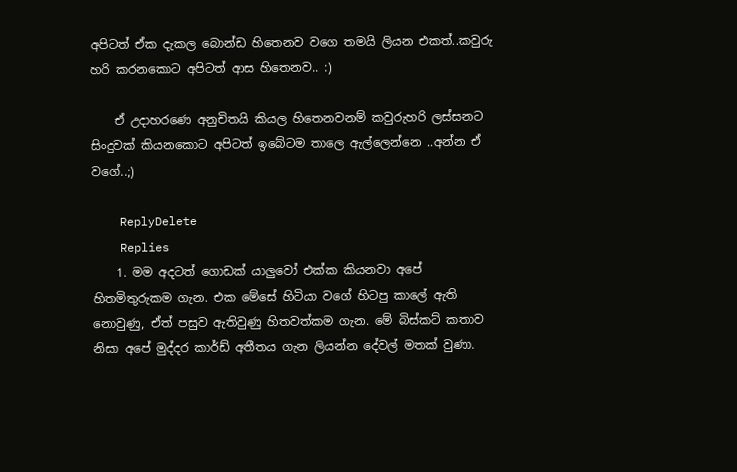අපිටත් ඒක දැකල බොන්ඩ හිතෙනව වගෙ තමයි ලියන එකත්..කවුරු හරි කරනකොට අපිටත් ආස හිතෙනව.. :)

    ඒ උදාහරණෙ අනුචිතයි කියල හිතෙනවනම් කවුරුහරි ලස්සනට සිංදුවක් කියනකොට අපිටත් ඉබේටම තාලෙ ඇල්ලෙන්නෙ ..අන්න ඒ වගේ..;)

    ReplyDelete
    Replies
    1. මම අදටත් ගොඩක් යාලුවෝ එක්ක කියනවා අපේ හිතමිතුරුකම ගැන. එක මේසේ හිටියා වගේ හිටපු කාලේ ඇති නොවුණු, ඒත් පසුව ඇතිවුණු හිතවත්කම ගැන. මේ බිස්කට් කතාව නිසා අපේ මුද්දර කාර්ඩ් අතීතය ගැන ලියන්න දේවල් මතක් වුණා.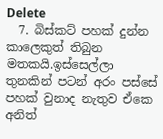Delete
  7. බිස්කට් පහක් දුන්න කාලෙකුත් තිබුන මතකයි.ඉස්සෙල්ලා තුනකින් පටන් අරං පස්සේ පහක් වුනාද නැතුව ඒකෙ අනිත්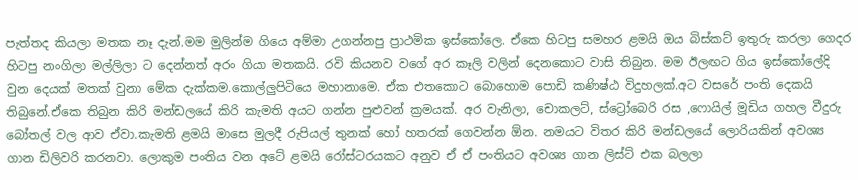පැත්තද කියලා මතක නෑ දැන්.මම මුලින්ම ගියෙ අම්මා උගන්නපු ප්‍රාථමික ඉස්කෝලෙ. ඒකෙ හිටපු සමහර ළමයි ඔය බිස්කට් ඉතුරු කරලා ගෙදර හිටපු නංගිලා මල්ලිලා ට දෙන්නත් අරං ගියා මතකයි. රවි කියනව වගේ අර කෑලි වලින් දෙනකොට වාසි තිබුන. මම ඊලඟට ගිය ඉස්කෝලේදි වුන දෙයක් මතක් වුනා මේක දැක්කම.කොල්ලුපිටියෙ මහානාමෙ. ඒක එතකොට බොහොම පොඩි කණිෂ්ඨ විදුහලක්.අට වසරේ පංති දෙකයි තිබුනේ.ඒකෙ තිබුන කිරි මන්ඩලයේ කිරි කැමති අයට ගන්න පුළුවන් ක්‍රමයක්. අර වැනිලා, චොකලට්, ස්ට්‍රෝබෙරි රස ,ෆොයිල් මූඩිය ගහල වීදුරු බෝතල් වල ආව ඒවා.කැමති ළමයි මාසෙ මුලදී රුපියල් තුනක් හෝ හතරක් ගෙවන්න ඕන. නමයට විතර කිරි මන්ඩලයේ ලොරියකින් අවශ්‍ය ගාන ඩිලිවරි කරනවා. ලොකුම පංතිය වන අටේ ළමයි රෝස්ටරයකට අනුව ඒ ඒ පංතියට අවශ්‍ය ගාන ලිස්ට් එක බලලා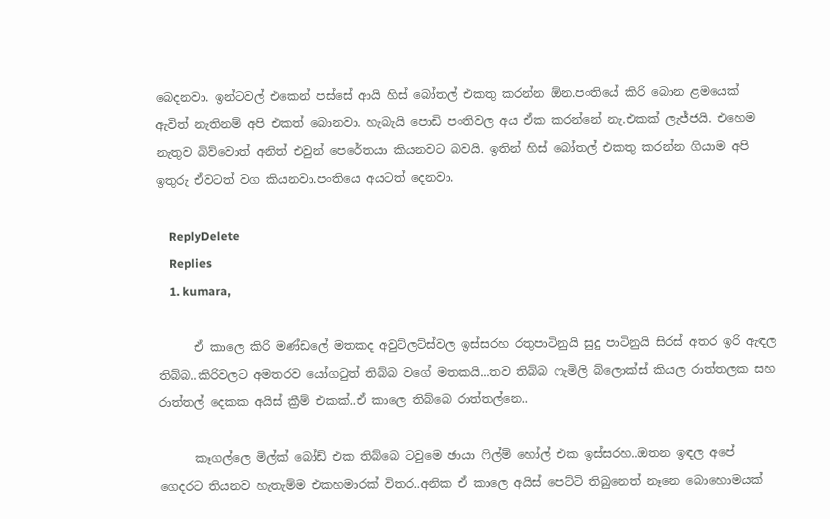බෙදනවා. ඉන්ටවල් එකෙන් පස්සේ ආයි හිස් බෝතල් එකතු කරන්න ඕන.පංතියේ කිරි බොන ළමයෙක් ඇවිත් නැතිනම් අපි එකත් බොනවා. හැබැයි පොඩි පංතිවල අය ඒක කරන්නේ නැ.එකක් ලැජ්ජයි. එහෙම නැතුව බිව්වොත් අනිත් එවුන් පෙරේතයා කියනවට බවයි. ඉතින් හිස් බෝතල් එකතු කරන්න ගියාම අපි ඉතුරු ඒවටත් වග කියනවා.පංතියෙ අයටත් දෙනවා.

    ReplyDelete
    Replies
    1. kumara,

      ඒ කාලෙ කිරි මණ්ඩලේ මතකද අවුට්ලට්ස්වල ඉස්සරහ රතුපාටිනුයි සුදු පාටිනුයි සිරස් අතර ඉරි ඇඳල තිබ්බ..කිරිවලට අමතරව යෝගටුත් තිබ්බ වගේ මතකයි...තව තිබ්බ ෆැමිලි බ්ලොක්ස් කියල රාත්තලක සහ රාත්තල් දෙකක අයිස් ක්‍රීම් එකක්..ඒ කාලෙ තිබ්බෙ රාත්තල්නෙ..

      කෑගල්ලෙ මිල්ක් බෝඩ් එක තිබ්බෙ ටවුමෙ ඡායා ෆිල්ම් හෝල් එක ඉස්සරහ..ඔතන ඉඳල අපේ ගෙදරට තියනව හැතැම්ම එකහමාරක් විතර..අනික ඒ කාලෙ අයිස් පෙට්ටි තිබුනෙත් නෑනෙ බොහොමයක්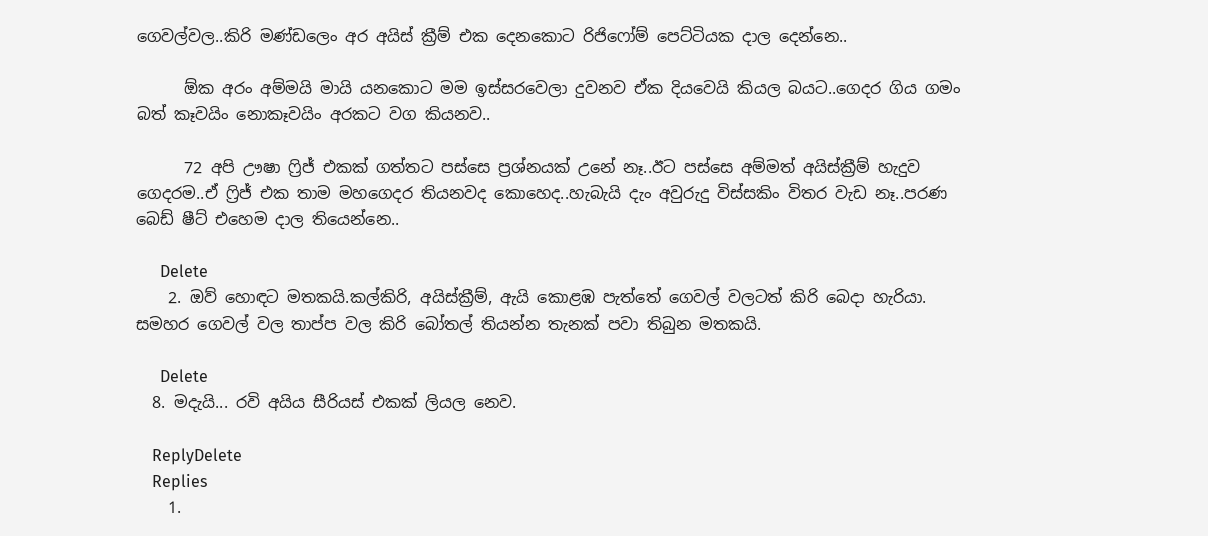ගෙවල්වල..කිරි මණ්ඩලෙං අර අයිස් ක්‍රීම් එක දෙනකොට රිජිෆෝම් පෙට්ටියක දාල දෙන්නෙ..

      ඕක අරං අම්මයි මායි යනකොට මම ඉස්සරවෙලා දුවනව ඒක දියවෙයි කියල බයට..ගෙදර ගිය ගමං බත් කෑවයිං නොකෑවයිං අරකට වග කියනව..

      72 අපි ඌෂා ෆ්‍රිජ් එකක් ගත්තට පස්සෙ ප්‍රශ්නයක් උනේ නෑ..ඊට පස්සෙ අම්මත් අයිස්ක්‍රීම් හැදුව ගෙදරම..ඒ ෆ්‍රිජ් එක තාම මහගෙදර තියනවද කොහෙද..හැබැයි දැං අවුරුදු විස්සකිං විතර වැඩ නෑ..පරණ බෙඩ් ෂීට් එහෙම දාල තියෙන්නෙ..

      Delete
    2. ඔව් හොඳට මතකයි.කල්කිරි, අයිස්ක්‍රීම්, ඇයි කොළඹ පැත්තේ ගෙවල් වලටත් කිරි බෙදා හැරියා. සමහර ගෙවල් වල තාප්ප වල කිරි බෝතල් තියන්න තැනක් පවා තිබුන මතකයි.

      Delete
  8. මදැයි... රවි අයිය සීරියස් එකක් ලියල නෙව.

    ReplyDelete
    Replies
    1.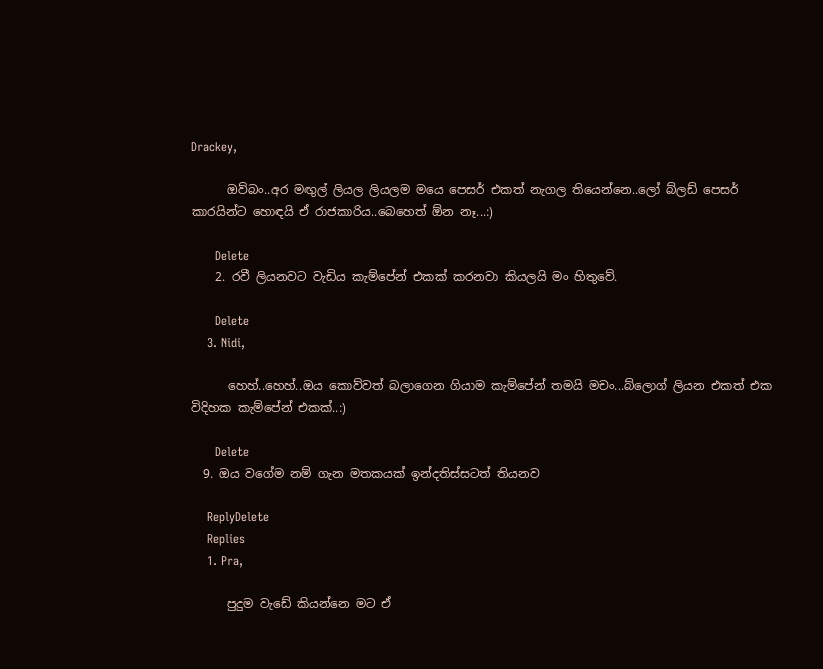Drackey,

      ඔව්බං..අර මඟුල් ලියල ලියලම මයෙ පෙසර් එකත් නැගල තියෙන්නෙ..ලෝ බ්ලඩ් පෙසර් කාරයින්ට හොඳයි ඒ රාජකාරිය..බෙහෙත් ඕන නෑ...:)

      Delete
    2. රවී ලියනවට වැඩිය කැම්පේන් එකක් කරනවා කියලයි මං හිතුවේ.

      Delete
    3. Nidi,

      හෙහ්..හෙහ්..ඔය කොව්වත් බලාගෙන ගියාම කැම්පේන් තමයි මචං...බ්ලොග් ලියන එකත් එක විදිහක කැම්පේන් එකක්..:)

      Delete
  9. ඔය වගේම නම් ගැන මතකයක් ඉන්දතිස්සටත් තියනව

    ReplyDelete
    Replies
    1. Pra,

      පුදුම වැඩේ කියන්නෙ මට ඒ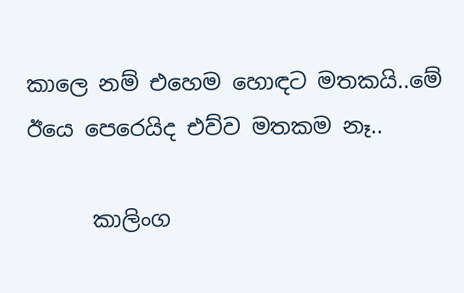කාලෙ නම් එහෙම හොඳට මතකයි..මේ ඊයෙ පෙරෙයිද එව්ව මතකම නෑ..

      කාලිංග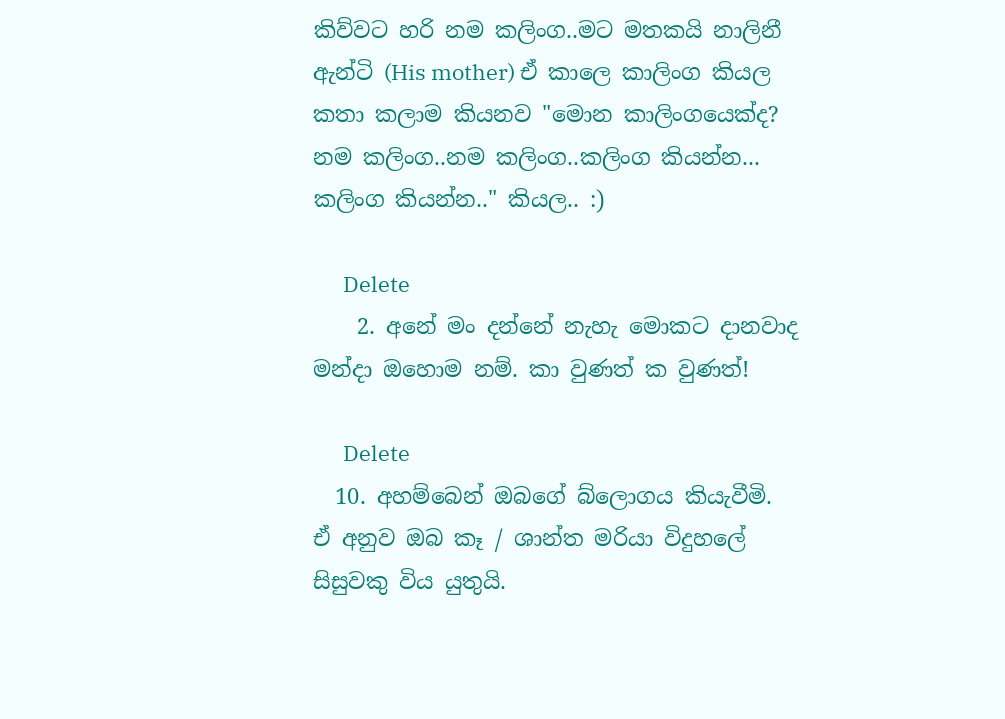කිව්වට හරි නම කලිංග..මට මතකයි නාලිනී ඇන්ටි (His mother) ඒ කාලෙ කාලිංග කියල කතා කලාම කියනව "මොන කාලිංගයෙක්ද? නම කලිංග..නම කලිංග..කලිංග කියන්න... කලිංග කියන්න.." කියල.. :)

      Delete
    2. අනේ මං දන්නේ නැහැ මොකට දානවාද මන්දා ඔහොම නම්. කා වුණත් ක වුණත්!

      Delete
  10. අහම්බෙන් ඔබගේ බ්ලොගය කියැවීමි. ඒ අනුව ඔබ කෑ / ශාන්ත මරියා විදුහලේ සිසුවකු විය යුතුයි.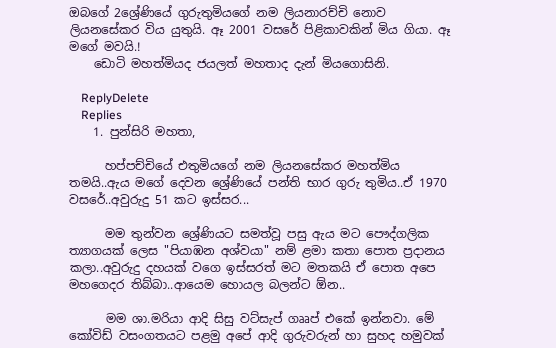ඔබගේ 2ශ්‍රේණියේ ගුරුතුමියගේ නම ලියනාරච්චි නොව ලියනසේකර විය යුතුයි. ඈ 2001 වසරේ පිළිකාවකින් මිය ගියා. ඈ මගේ මවයි.!
    ඩොටි මහත්මියද ජයලත් මහතාද දැන් මියගොසිනි.

    ReplyDelete
    Replies
    1. පුන්සිරි මහතා,

      හප්පච්චියේ එතුමියගේ නම ලියනසේකර මහත්මිය තමයි..ඇය මගේ දෙවන ශ්‍රේණියේ පන්ති භාර ගුරු තුමිය..ඒ 1970 වසරේ..අවුරුදු 51 කට ඉස්සර...

      මම තුන්වන ශ්‍රේණියට සමත්වූ පසු ඇය මට පෞද්ගලික ත්‍යාගයක් ලෙස "පියාඹන අශ්වයා" නම් ළමා කතා පොත ප්‍රදානය කලා..අවුරුදු දහයක් වගෙ ඉස්සරත් මට මතකයි ඒ පොත අපෙ මහගෙදර තිබ්බා..ආයෙම හොයල බලන්ට ඕන..

      මම ශා.මරියා ආදි සිසු වට්සැප් ගෲප් එකේ ඉන්නවා. මේ කෝවිඩ් වසංගතයට පළමු අපේ ආදි ගුරුවරුන් හා සුහද හමුවක්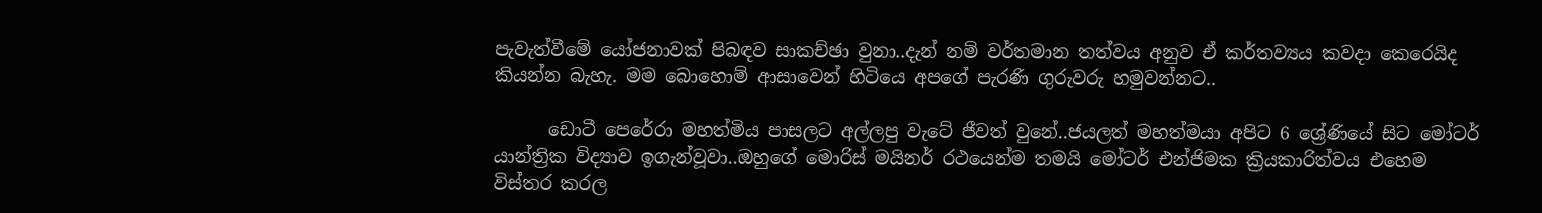පැවැත්වීමේ යෝජනාවක් පිබඳව සාකච්ඡා වුනා..දැන් නම් වර්තමාන තත්වය අනුව ඒ කර්තව්‍යය කවදා කෙරෙයිද කියන්න බැහැ. මම බොහොම් ආසාවෙන් හිටියෙ අපගේ පැරණි ගුරුවරු හමුවන්නට..

      ඩොටී පෙරේරා මහත්මිය පාසලට අල්ලපු වැටේ ජීවත් වුනේ..ජයලත් මහත්මයා අපිට 6 ශ්‍රේණියේ සිට මෝටර් යාන්ත්‍රික විද්‍යාව ඉගැන්වූවා..ඔහුගේ මොරිස් මයිනර් රථයෙන්ම තමයි මෝටර් එන්ජිමක ක්‍රියකාරිත්වය එහෙම විස්තර කරල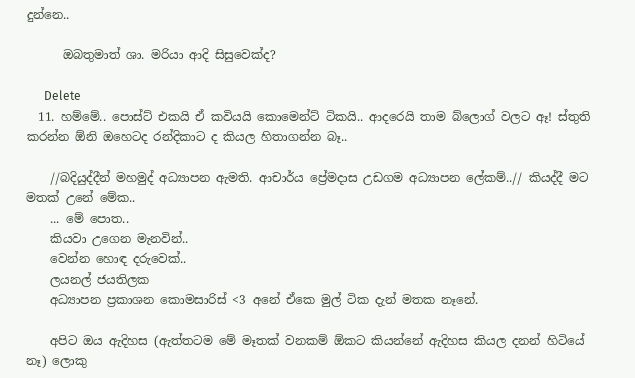දුන්නෙ..

      ඔබතුමාත් ශා. මරියා ආදි සිසුවෙක්ද?

      Delete
  11. හම්මේ.. පොස්ට් එකයි ඒ කවියයි කොමෙන්ට් ටිකයි.. ආදරෙයි තාම බ්ලොග් වලට ඈ! ස්තුති කරන්න ඕනි ඔහෙටද රන්දිකාට ද කියල හිතාගන්න බෑ..

    //බදියුද්දීන් මහමුද් අධ්‍යාපන ඇමති. ආචාර්ය ප්‍රේමදාස උඩගම අධ්‍යාපන ලේකම්..// කියද්දී මට මතක් උනේ මේක..
    ... මේ පොත..
    කියවා උගෙන මැනවින්..
    වෙන්න හොඳ දරුවෙක්..
    ලයනල් ජයතිලක
    අධ්‍යාපන ප්‍රකාශන කොමසාරිස් <3 අනේ ඒකෙ මුල් ටික දැන් මතක නෑනේ.

    අපිට ඔය ඇදිහස (ඇත්තටම මේ මෑතක් වනකම් ඕකට කියන්නේ ඇදිහස කියල දනන් හිටියේ නෑ) ලොකු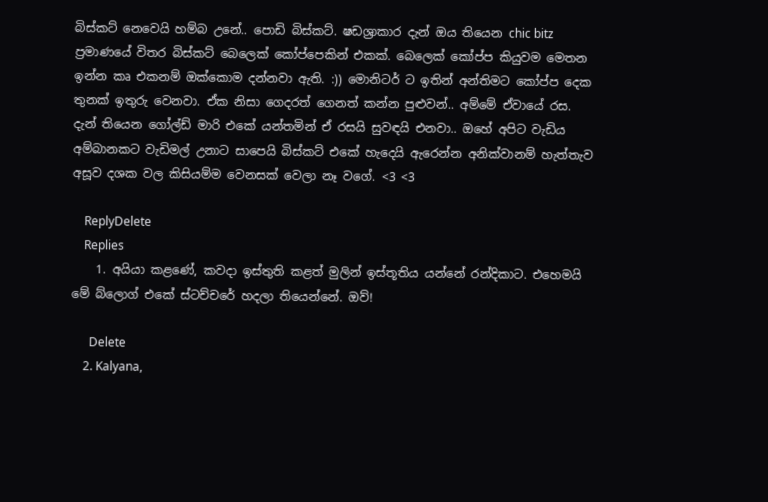බිස්කට් නෙවෙයි හම්බ උනේ.. පොඩි බිස්කට්. ෂඩශ්‍රාකාර දැන් ඔය තියෙන chic bitz ප්‍රමාණයේ විතර බිස්කට් බෙලෙක් කෝප්පෙකින් එකක්. බෙලෙක් කෝප්ප කියුවම මෙතන ඉන්න කෘ එකනම් ඔක්කොම දන්නවා ඇති. :)) මොනිටර් ට ඉතින් අන්තිමට කෝප්ප දෙක තුනක් ඉතුරු වෙනවා. ඒක නිසා ගෙදරත් ගෙනත් කන්න පුළුවන්.. අම්මේ ඒවායේ රස. දැන් තියෙන ගෝල්ඩ් මාරි එකේ යන්තමින් ඒ රසයි සුවඳයි එනවා.. ඔහේ අපිට වැඩිය අම්බානකට වැඩිමල් උනාට සාපෙයි බිස්කට් එකේ හැදෙයි ඇරෙන්න අනික්වානම් හැත්තැව අසූව දශක වල කිසියම්ම වෙනසක් වෙලා නෑ වගේ. <3 <3

    ReplyDelete
    Replies
    1. අයියා කළණේ, කවදා ඉස්තුති කළත් මුලින් ඉස්තූතිය යන්නේ රන්දිකාට. එහෙමයි මේ බ්ලොග් එකේ ස්ටච්චරේ හදලා තියෙන්නේ. ඔව්!

      Delete
    2. Kalyana,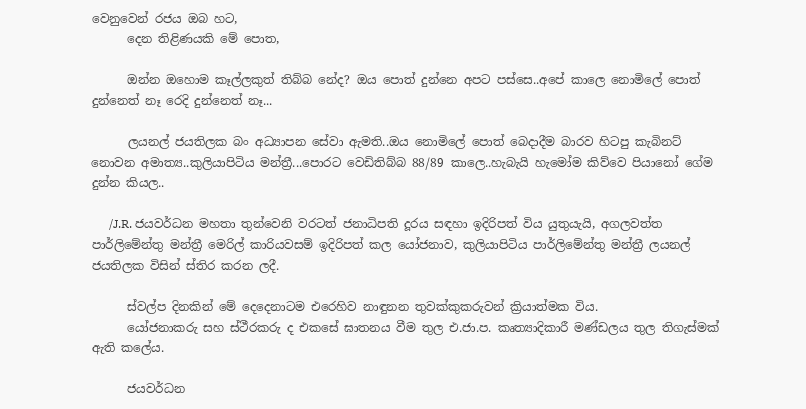වෙනුවෙන් රජය ඔබ හට,
      දෙන තිළිණයකි මේ පොත,

      ඔන්න ඔහොම කෑල්ලකුත් තිබ්බ නේද? ඔය පොත් දුන්නෙ අපට පස්සෙ..අපේ කාලෙ නොමිලේ පොත් දුන්නෙත් නෑ රෙදි දුන්නෙත් නෑ...

      ලයනල් ජයතිලක බං අධ්‍යාපන සේවා ඇමති..ඔය නොමිලේ පොත් බෙදාදීම බාරව හිටපු කැබිනට් නොවන අමාත්‍ය..කුලියාපිටිය මන්ත්‍රී...පොරට වෙඩිතිබ්බ 88/89 කාලෙ..හැබැයි හැමෝම කිව්වෙ පියානෝ ගේම දුන්න කියල..

      /J.R. ජයවර්ධන මහතා තුන්වෙනි වරටත් ජනාධිපති දූරය සඳහා ඉදිරිපත් විය යුතුයැයි, අගලවත්ත පාර්ලිමේන්තු මන්ත්‍රී මෙරිල් කාරියවසම් ඉදිරිපත් කල යෝජනාව, කුලියාපිටිය පාර්ලිමේන්තු මන්ත්‍රී ලයනල් ජයතිලක විසින් ස්තිර කරන ලදී.

      ස්වල්ප දිනකින් මේ දෙදෙනාටම එරෙහිව නාඳුනන තුවක්කුකරුවන් ක්‍රියාත්මක විය.
      යෝජනාකරු සහ ස්ථීරකරු ද එකසේ ඝාතනය වීම තුල එ.ජා.ප. කෘත්‍යාදිකාරී මණ්ඩලය තුල තිගැස්මක් ඇති කලේය.

      ජයවර්ධන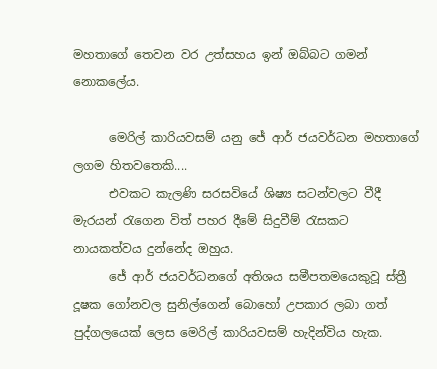මහතාගේ තෙවන වර උත්සහය ඉන් ඔබ්බට ගමන් නොකලේය.

      මෙරිල් කාරියවසම් යනු ජේ ආර් ජයවර්ධන මහතාගේ ලගම හිතවතෙකි....
      එවකට කැලණි සරසවියේ ශිෂ්‍ය සටන්වලට වීදී මැරයන් රැගෙන විත් පහර දීමේ සිදුවීම් රැසකට නායකත්වය දුන්නේද ඔහුය.
      ජේ ආර් ජයවර්ධනගේ අතිශය සමීපතමයෙකුවූ ස්ත්‍රී දූෂක ගෝනවල සුනිල්ගෙන් බොහෝ උපකාර ලබා ගත් පුද්ගලයෙක් ලෙස මෙරිල් කාරියවසම් හැදින්විය හැක.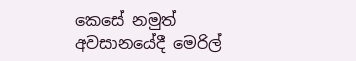කෙසේ නමුත් අවසානයේදී මෙරිල්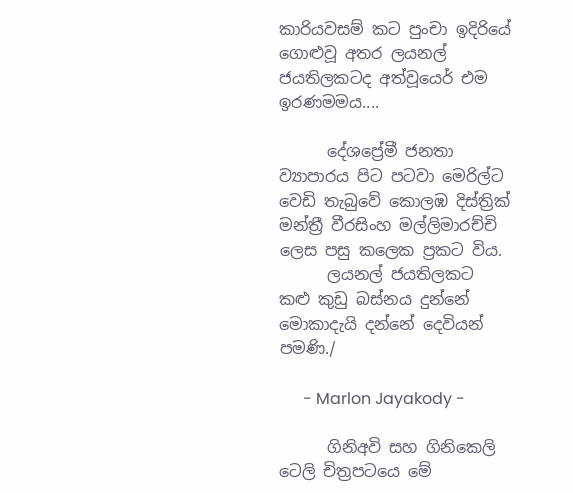කාරියවසම් කට පුංචා ඉදිරියේ ගොළුවූ අතර ලයනල් ජයතිලකටද අත්වූයෙර් එම ඉරණමමය....

      දේශප්‍රේමී ජනතා ව්‍යාපාරය පිට පටවා මෙරිල්ට වෙඩි තැබුවේ කොලඹ දිස්ත්‍රික් මන්ත්‍රී වීරසිංහ මල්ලිමාරච්චි ලෙස පසු කලෙක ප්‍රකට විය.
      ලයනල් ජයතිලකට කළු කුඩු බස්නය දුන්නේ මොකාදැයි දන්නේ දෙවියන් පමණි./

      - Marlon Jayakody -

      ගිනිඅවි සහ ගිනිකෙලි ටෙලි චිත්‍රපටයෙ මේ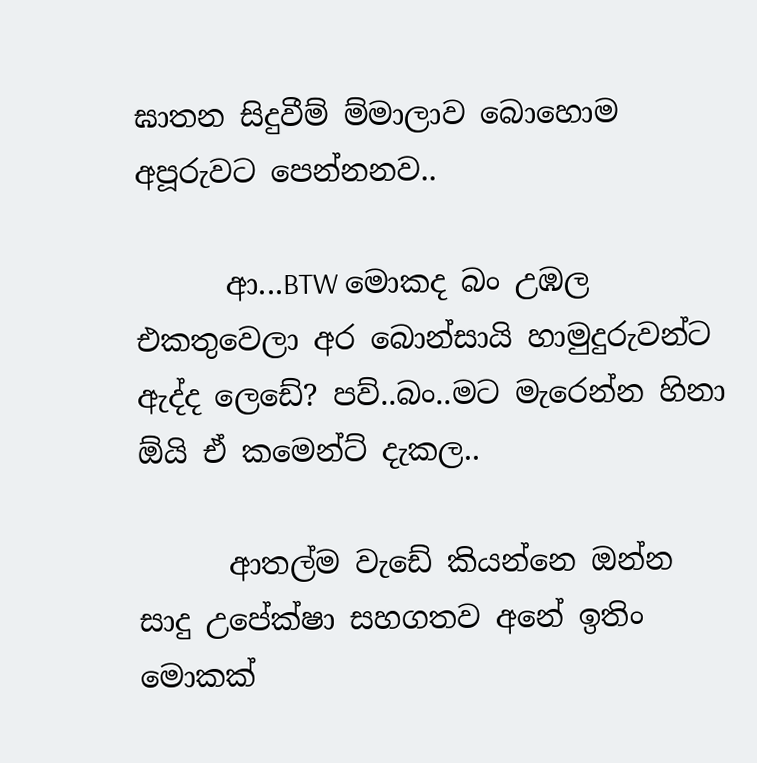ඝාතන සිදුවීම් ම්මාලාව බොහොම අපූරුවට පෙන්නනව..

      ආ...BTW මොකද බං උඹල එකතුවෙලා අර බොන්සායි හාමුදුරුවන්ට ඇද්ද ලෙඩේ? පව්..බං..මට මැරෙන්න හිනා ඕයි ඒ කමෙන්ට් දැකල..

      ආතල්ම වැඩේ කියන්නෙ ඔන්න සාදු උපේක්ෂා සහගතව අනේ ඉතිං මොකක්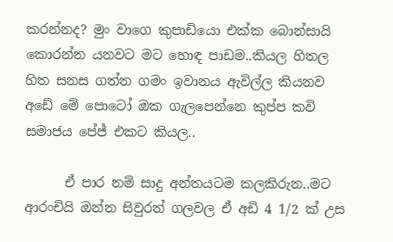කරන්නද? මුං වාගෙ කුපාඩියො එක්ක බොන්සායි කොරන්න යනවට මට හොඳ පාඩම..කියල හිතල හිත සනස ගත්ත ගමං ඉවානය ඇවිල්ල කියනව අඩේ මේ පොටෝ ඔක ගැලපෙන්නෙ කුප්ප කවි සමාජය පේජ් එකට කියල..

      ඒ පාර නම් සාදු අන්තයටම කලකිරුන..මට ආරංචියි ඔන්න සිවුරත් ගලවල ඒ අඩි 4 1/2 ක් උස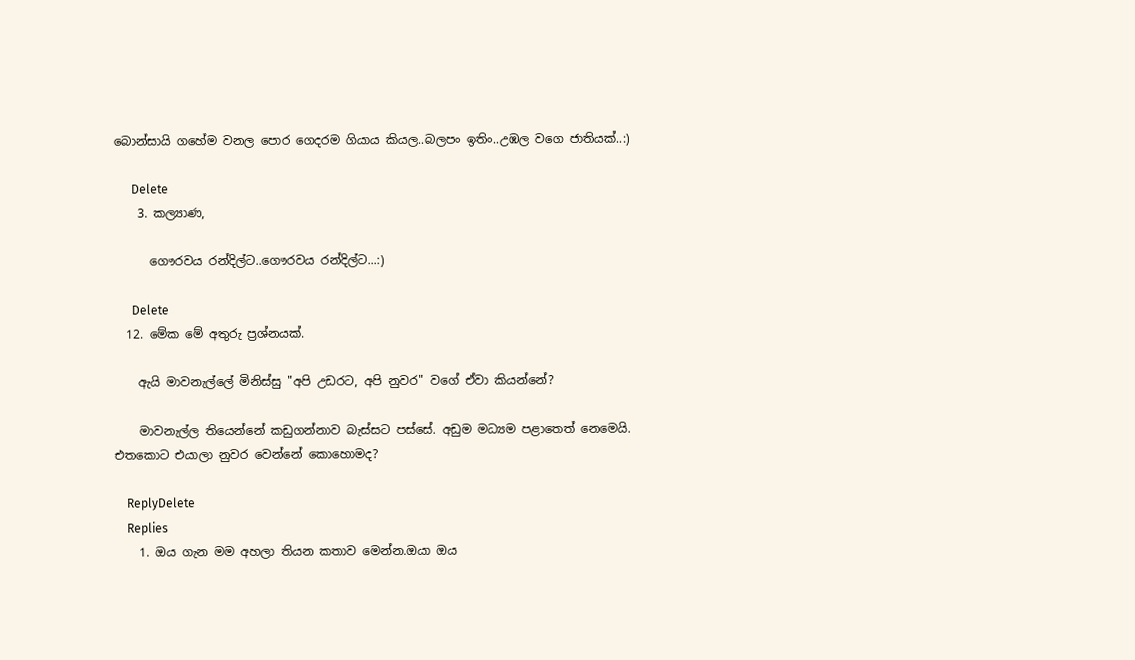බොන්සායි ගහේම වනල පොර ගෙදරම ගියාය කියල..බලපං ඉතිං..උඹල වගෙ ජාතියක්..:)

      Delete
    3. කල්‍යාණ,

      ගෞරවය රන්දිල්ට..ගෞරවය රන්දිල්ට...:)

      Delete
  12. මේක මේ අතුරු ප්‍රශ්නයක්.

    ඇයි මාවනැල්ලේ මිනිස්සු "අපි උඩරට, අපි නුවර" වගේ ඒවා කියන්නේ?

    මාවනැල්ල තියෙන්නේ කඩුගන්නාව බැස්සට පස්සේ. අඩුම මධ්‍යම පළාතෙත් නෙමෙයි. එතකොට එයාලා නුවර වෙන්නේ කොහොමද?

    ReplyDelete
    Replies
    1. ඔය ගැන මම අහලා තියන කතාව මෙන්න.ඔයා ඔය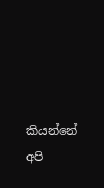කියන්නේ අපි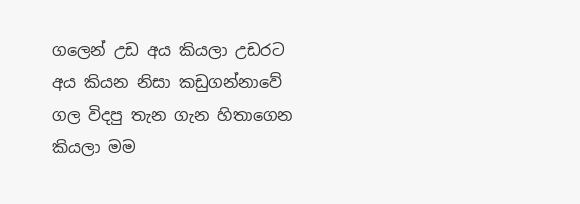ගලෙන් උඩ අය කියලා උඩරට අය කියන නිසා කඩුගන්නාවේ ගල විදපු තැන ගැන හිතාගෙන කියලා මම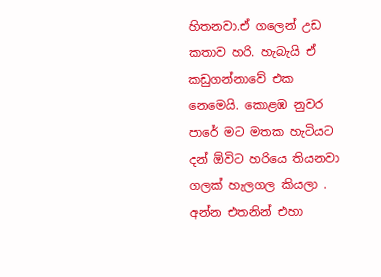හිතනවා.ඒ ගලෙන් උඩ කතාව හරි. හැබැයි ඒ කඩුගන්නාවේ එක නෙමෙයි. කොළඹ නුවර පාරේ මට මතක හැටියට දන් ඕවිට හරියෙ තියනවා ගලක් හැලගල කියලා . අන්න එතනින් එහා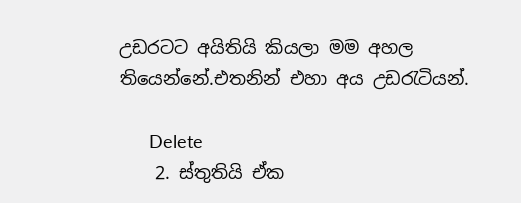උඩරටට අයිතියි කියලා මම අහල තියෙන්නේ.එතනින් එහා අය උඩරැටියන්.

      Delete
    2. ස්තුතියි ඒක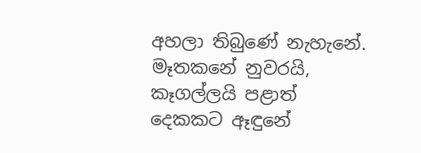අහලා තිබුණේ නැහැනේ. මෑතකනේ නුවරයි, කෑගල්ලයි පළාත් දෙකකට ඈඳුනේ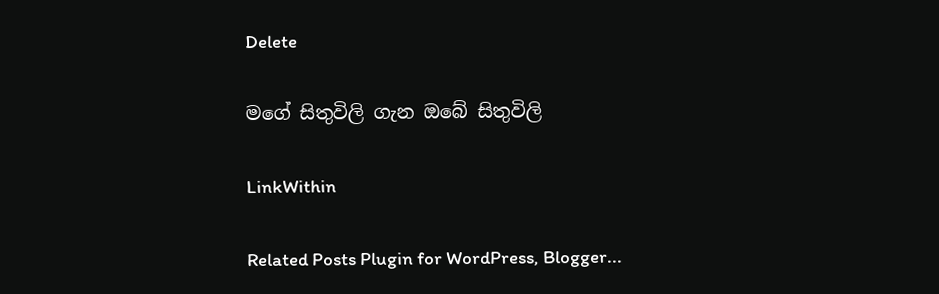Delete

මගේ සිතුවිලි ගැන ඔබේ සිතුවිලි

LinkWithin

Related Posts Plugin for WordPress, Blogger...